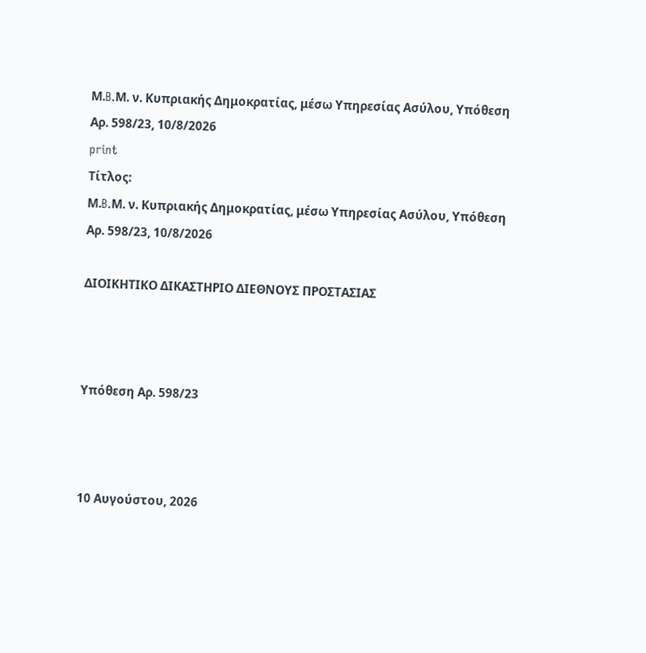Μ.B.Μ. ν. Κυπριακής Δημοκρατίας, μέσω Υπηρεσίας Ασύλου, Υπόθεση Αρ. 598/23, 10/8/2026
print
Τίτλος:
Μ.B.Μ. ν. Κυπριακής Δημοκρατίας, μέσω Υπηρεσίας Ασύλου, Υπόθεση Αρ. 598/23, 10/8/2026

ΔΙΟΙΚΗΤΙΚΟ ΔΙΚΑΣΤΗΡΙΟ ΔΙΕΘΝΟΥΣ ΠΡΟΣΤΑΣΙΑΣ



Υπόθεση Αρ. 598/23



10 Αυγούστου, 2026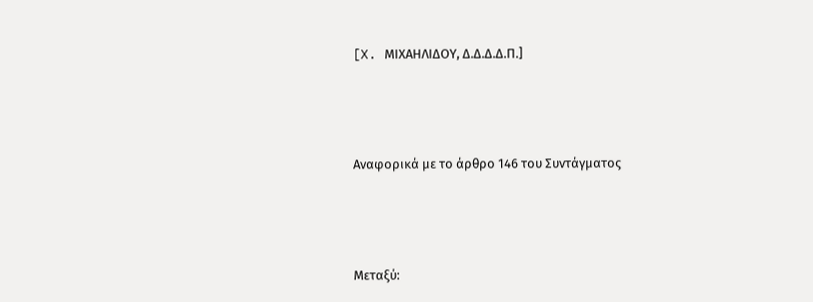[X. ΜΙΧΑΗΛΙΔΟΥ, Δ.Δ.Δ.Δ.Π.]



Αναφορικά με το άρθρο 146 του Συντάγματος



Μεταξύ: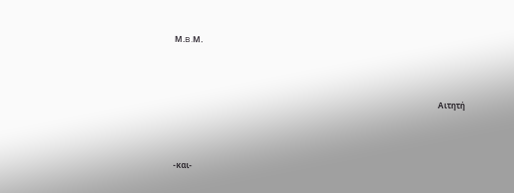Μ.B.Μ.



                                                                                                                                    Αιτητή



-και-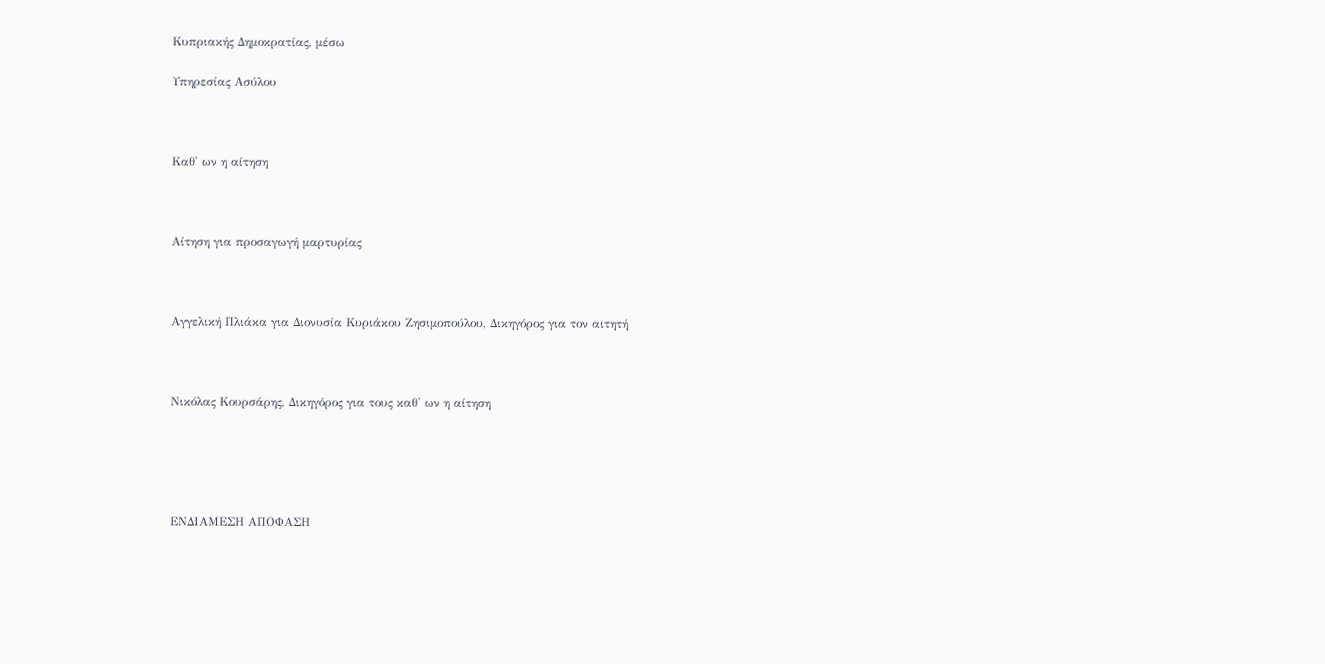Κυπριακής Δημοκρατίας, μέσω

Υπηρεσίας Ασύλου



Καθ' ων η αίτηση



Αίτηση για προσαγωγή μαρτυρίας



Αγγελική Πλιάκα για Διονυσία Κυριάκου Ζησιμοπούλου, Δικηγόρος για τον αιτητή



Νικόλας Κουρσάρης, Δικηγόρος για τους καθ' ων η αίτηση





ΕΝΔΙΑΜΕΣΗ ΑΠΟΦΑΣΗ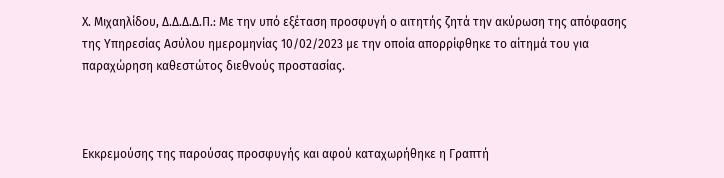Χ. Μιχαηλίδου, Δ.Δ.Δ.Δ.Π.: Με την υπό εξέταση προσφυγή ο αιτητής ζητά την ακύρωση της απόφασης της Υπηρεσίας Ασύλου ημερομηνίας 10/02/2023 με την οποία απορρίφθηκε το αίτημά του για παραχώρηση καθεστώτος διεθνούς προστασίας.



Εκκρεμούσης της παρούσας προσφυγής και αφού καταχωρήθηκε η Γραπτή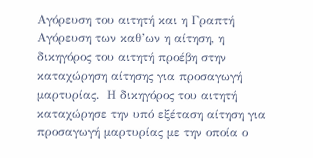Αγόρευση του αιτητή και η Γραπτή Αγόρευση των καθ’ων η αίτηση, η δικηγόρος του αιτητή προέβη στην καταχώρηση αίτησης για προσαγωγή μαρτυρίας.  Η δικηγόρος του αιτητή καταχώρησε την υπό εξέταση αίτηση για προσαγωγή μαρτυρίας με την οποία ο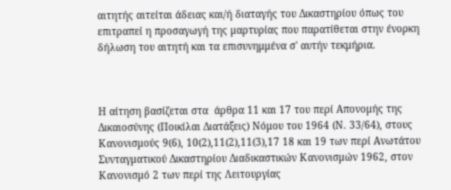αιτητής αιτείται άδειας και/ή διαταγής του Δικαστηρίου όπως του επιτραπεί η προσαγωγή της μαρτυρίας που παρατίθεται στην ένορκη δήλωση του αιτητή και τα επισυνημμένα σ' αυτήν τεκμήρια.



Η αίτηση βασίζεται στα  άρθρα 11 και 17 του περί Απονομής της Δικαιοσύνης (Ποικίλαι Διατάξεις) Νόμου του 1964 (Ν. 33/64), στους Κανονισμούς 9(6), 10(2),11(2),11(3),17 18 και 19 των περί Ανωτάτου Συνταγματικού Δικαστηρίου Διαδικαστικών Κανονισμών 1962, στον Κανονισμό 2 των περί της Λειτουργίας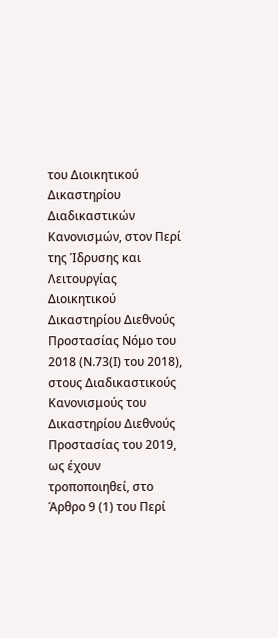του Διοικητικού Δικαστηρίου Διαδικαστικών Κανονισμών, στον Περί της Ίδρυσης και Λειτουργίας Διοικητικού Δικαστηρίου Διεθνούς Προστασίας Νόμο του 2018 (Ν.73(Ι) του 2018), στους Διαδικαστικούς Κανονισμούς του Δικαστηρίου Διεθνούς Προστασίας του 2019, ως έχουν τροποποιηθεί, στο Άρθρο 9 (1) του Περί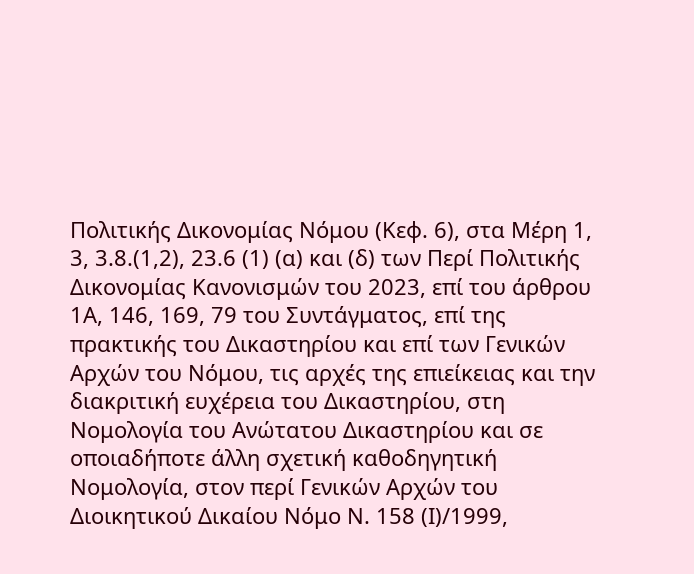Πολιτικής Δικονομίας Νόμου (Κεφ. 6), στα Μέρη 1, 3, 3.8.(1,2), 23.6 (1) (α) και (δ) των Περί Πολιτικής Δικονομίας Κανονισμών του 2023, επί του άρθρου 1Α, 146, 169, 79 του Συντάγματος, επί της πρακτικής του Δικαστηρίου και επί των Γενικών Αρχών του Νόμου, τις αρχές της επιείκειας και την διακριτική ευχέρεια του Δικαστηρίου, στη Νομολογία του Ανώτατου Δικαστηρίου και σε οποιαδήποτε άλλη σχετική καθοδηγητική Νομολογία, στον περί Γενικών Αρχών του Διοικητικού Δικαίου Νόμο Ν. 158 (Ι)/1999,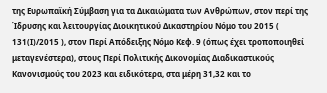της Ευρωπαϊκή Σύμβαση για τα Δικαιώματα των Ανθρώπων, στον περί της Ίδρυσης και λειτουργίας Διοικητικού Δικαστηρίου Νόμο του 2015 ( 131(Ι)/2015 ), στον Περί Απόδειξης Νόμο Κεφ. 9 (όπως έχει τροποποιηθεί μεταγενέστερα), στους Περί Πολιτικής Δικονομίας Διαδικαστικούς Κανονισμούς του 2023 και ειδικότερα, στα μέρη 31,32 και το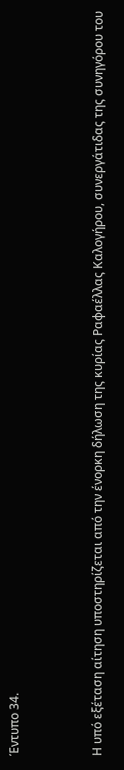Έντυπο 34.



Η υπό εξέταση αίτηση υποστηρίζεται από την ένορκη δήλωση της κυρίας Ραφαέλλας Καλογήρου, συνεργάτιδας της συνηγόρου του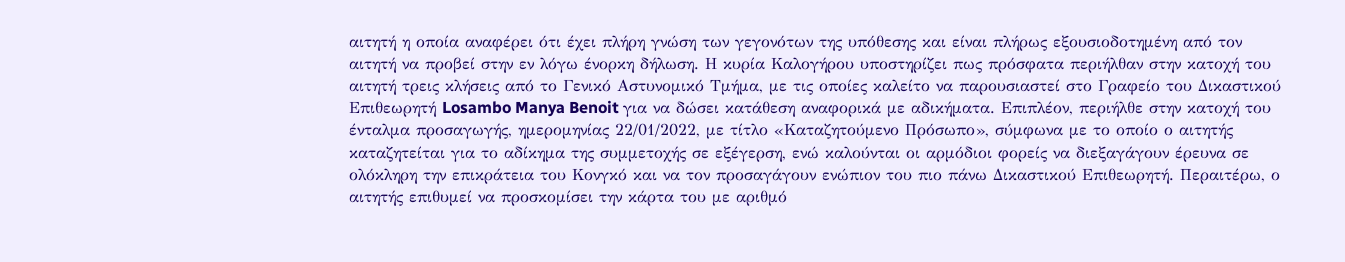αιτητή η οποία αναφέρει ότι έχει πλήρη γνώση των γεγονότων της υπόθεσης και είναι πλήρως εξουσιοδοτημένη από τον αιτητή να προβεί στην εν λόγω ένορκη δήλωση. Η κυρία Καλογήρου υποστηρίζει πως πρόσφατα περιήλθαν στην κατοχή του αιτητή τρεις κλήσεις από το Γενικό Αστυνομικό Τμήμα, με τις οποίες καλείτο να παρουσιαστεί στο Γραφείο του Δικαστικού Επιθεωρητή Losambo Manya Benoit για να δώσει κατάθεση αναφορικά με αδικήματα. Επιπλέον, περιήλθε στην κατοχή του ένταλμα προσαγωγής, ημερομηνίας 22/01/2022, με τίτλο «Καταζητούμενο Πρόσωπο», σύμφωνα με το οποίο ο αιτητής καταζητείται για το αδίκημα της συμμετοχής σε εξέγερση, ενώ καλούνται οι αρμόδιοι φορείς να διεξαγάγουν έρευνα σε ολόκληρη την επικράτεια του Κονγκό και να τον προσαγάγουν ενώπιον του πιο πάνω Δικαστικού Επιθεωρητή. Περαιτέρω, ο αιτητής επιθυμεί να προσκομίσει την κάρτα του με αριθμό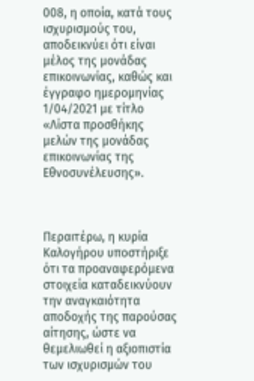008, η οποία, κατά τους ισχυρισμούς του, αποδεικνύει ότι είναι μέλος της μονάδας επικοινωνίας, καθώς και έγγραφο ημερομηνίας 1/04/2021 με τίτλο «Λίστα προσθήκης μελών της μονάδας επικοινωνίας της Εθνοσυνέλευσης».



Περαιτέρω, η κυρία Καλογήρου υποστήριξε ότι τα προαναφερόμενα στοιχεία καταδεικνύουν την αναγκαιότητα αποδοχής της παρούσας αίτησης, ώστε να θεμελιωθεί η αξιοπιστία των ισχυρισμών του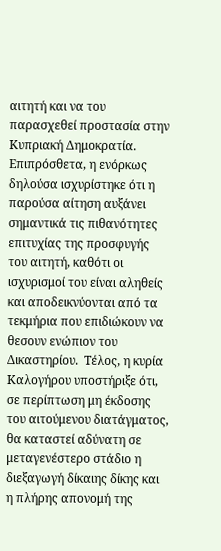αιτητή και να του παρασχεθεί προστασία στην Κυπριακή Δημοκρατία.  Επιπρόσθετα, η ενόρκως δηλούσα ισχυρίστηκε ότι η παρούσα αίτηση αυξάνει σημαντικά τις πιθανότητες επιτυχίας της προσφυγής του αιτητή, καθότι οι ισχυρισμοί του είναι αληθείς και αποδεικνύονται από τα τεκμήρια που επιδιώκουν να θεσουν ενώπιον του Δικαστηρίου.  Τέλος, η κυρία Καλογήρου υποστήριξε ότι, σε περίπτωση μη έκδοσης του αιτούμενου διατάγματος, θα καταστεί αδύνατη σε μεταγενέστερο στάδιο η διεξαγωγή δίκαιης δίκης και η πλήρης απονομή της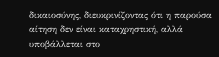δικαιοσύνης, διευκρινίζοντας ότι η παρούσα αίτηση δεν είναι καταχρηστική, αλλά υποβάλλεται στο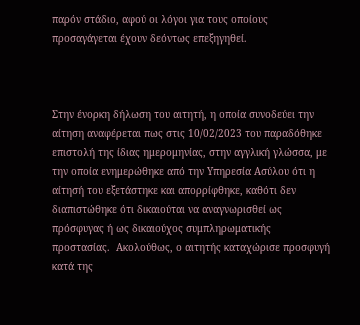παρόν στάδιο, αφού οι λόγοι για τους οποίους προσαγάγεται έχουν δεόντως επεξηγηθεί.



Στην ένορκη δήλωση του αιτητή, η οποία συνοδεύει την αίτηση αναφέρεται πως στις 10/02/2023 του παραδόθηκε επιστολή της ίδιας ημερομηνίας, στην αγγλική γλώσσα, με την οποία ενημερώθηκε από την Υπηρεσία Ασύλου ότι η αίτησή του εξετάστηκε και απορρίφθηκε, καθότι δεν διαπιστώθηκε ότι δικαιούται να αναγνωρισθεί ως πρόσφυγας ή ως δικαιούχος συμπληρωματικής προστασίας.  Ακολούθως, ο αιτητής καταχώρισε προσφυγή κατά της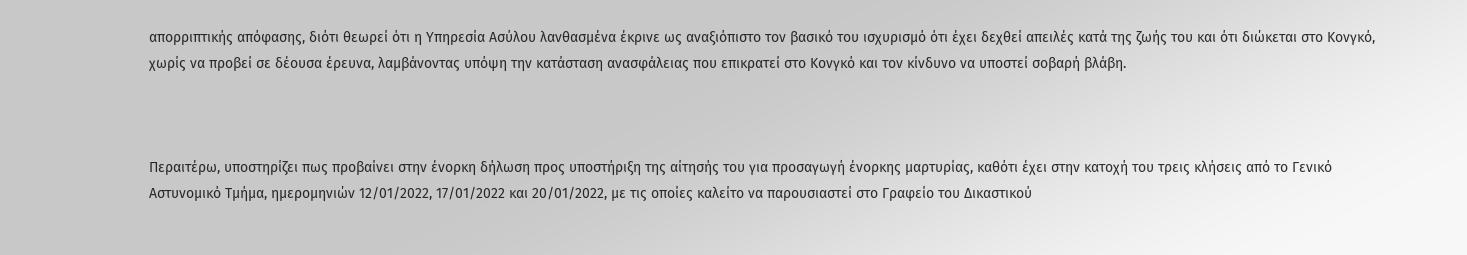απορριπτικής απόφασης, διότι θεωρεί ότι η Υπηρεσία Ασύλου λανθασμένα έκρινε ως αναξιόπιστο τον βασικό του ισχυρισμό ότι έχει δεχθεί απειλές κατά της ζωής του και ότι διώκεται στο Κονγκό, χωρίς να προβεί σε δέουσα έρευνα, λαμβάνοντας υπόψη την κατάσταση ανασφάλειας που επικρατεί στο Κονγκό και τον κίνδυνο να υποστεί σοβαρή βλάβη.



Περαιτέρω, υποστηρίζει πως προβαίνει στην ένορκη δήλωση προς υποστήριξη της αίτησής του για προσαγωγή ένορκης μαρτυρίας, καθότι έχει στην κατοχή του τρεις κλήσεις από το Γενικό Αστυνομικό Τμήμα, ημερομηνιών 12/01/2022, 17/01/2022 και 20/01/2022, με τις οποίες καλείτο να παρουσιαστεί στο Γραφείο του Δικαστικού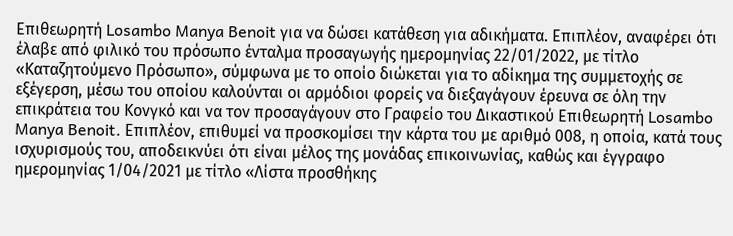Επιθεωρητή Losambo Manya Benoit για να δώσει κατάθεση για αδικήματα. Επιπλέον, αναφέρει ότι έλαβε από φιλικό του πρόσωπο ένταλμα προσαγωγής ημερομηνίας 22/01/2022, με τίτλο «Καταζητούμενο Πρόσωπο», σύμφωνα με το οποίο διώκεται για το αδίκημα της συμμετοχής σε εξέγερση, μέσω του οποίου καλούνται οι αρμόδιοι φορείς να διεξαγάγουν έρευνα σε όλη την επικράτεια του Κονγκό και να τον προσαγάγουν στο Γραφείο του Δικαστικού Επιθεωρητή Losambo Manya Benoit. Επιπλέον, επιθυμεί να προσκομίσει την κάρτα του με αριθμό 008, η οποία, κατά τους ισχυρισμούς του, αποδεικνύει ότι είναι μέλος της μονάδας επικοινωνίας, καθώς και έγγραφο ημερομηνίας 1/04/2021 με τίτλο «Λίστα προσθήκης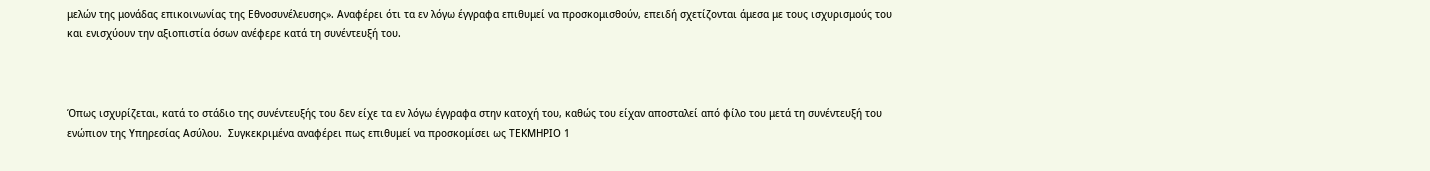μελών της μονάδας επικοινωνίας της Εθνοσυνέλευσης». Αναφέρει ότι τα εν λόγω έγγραφα επιθυμεί να προσκομισθούν, επειδή σχετίζονται άμεσα με τους ισχυρισμούς του και ενισχύουν την αξιοπιστία όσων ανέφερε κατά τη συνέντευξή του.



Όπως ισχυρίζεται, κατά το στάδιο της συνέντευξής του δεν είχε τα εν λόγω έγγραφα στην κατοχή του, καθώς του είχαν αποσταλεί από φίλο του μετά τη συνέντευξή του ενώπιον της Υπηρεσίας Ασύλου.  Συγκεκριμένα αναφέρει πως επιθυμεί να προσκομίσει ως ΤΕΚΜΗΡΙΟ 1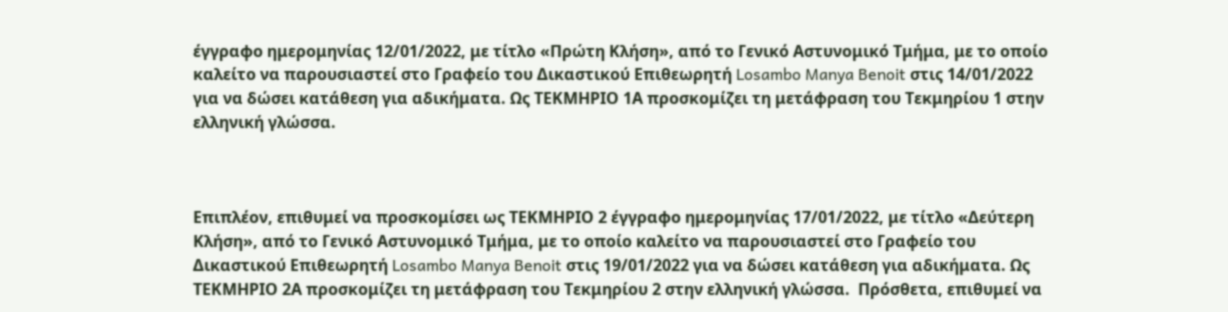έγγραφο ημερομηνίας 12/01/2022, με τίτλο «Πρώτη Κλήση», από το Γενικό Αστυνομικό Τμήμα, με το οποίο καλείτο να παρουσιαστεί στο Γραφείο του Δικαστικού Επιθεωρητή Losambo Manya Benoit στις 14/01/2022 για να δώσει κατάθεση για αδικήματα. Ως ΤΕΚΜΗΡΙΟ 1Α προσκομίζει τη μετάφραση του Τεκμηρίου 1 στην ελληνική γλώσσα.



Επιπλέον, επιθυμεί να προσκομίσει ως ΤΕΚΜΗΡΙΟ 2 έγγραφο ημερομηνίας 17/01/2022, με τίτλο «Δεύτερη Κλήση», από το Γενικό Αστυνομικό Τμήμα, με το οποίο καλείτο να παρουσιαστεί στο Γραφείο του Δικαστικού Επιθεωρητή Losambo Manya Benoit στις 19/01/2022 για να δώσει κατάθεση για αδικήματα. Ως ΤΕΚΜΗΡΙΟ 2Α προσκομίζει τη μετάφραση του Τεκμηρίου 2 στην ελληνική γλώσσα.  Πρόσθετα, επιθυμεί να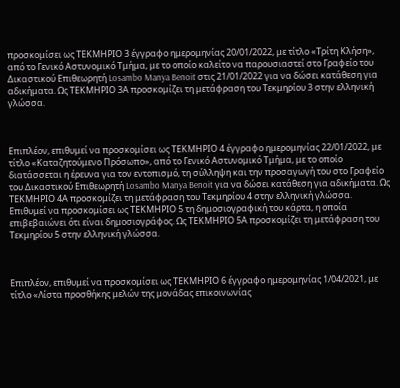προσκομίσει ως ΤΕΚΜΗΡΙΟ 3 έγγραφο ημερομηνίας 20/01/2022, με τίτλο «Τρίτη Κλήση», από το Γενικό Αστυνομικό Τμήμα, με το οποίο καλείτο να παρουσιαστεί στο Γραφείο του Δικαστικού Επιθεωρητή Losambo Manya Benoit στις 21/01/2022 για να δώσει κατάθεση για αδικήματα. Ως ΤΕΚΜΗΡΙΟ 3Α προσκομίζει τη μετάφραση του Τεκμηρίου 3 στην ελληνική γλώσσα.



Επιπλέον, επιθυμεί να προσκομίσει ως ΤΕΚΜΗΡΙΟ 4 έγγραφο ημερομηνίας 22/01/2022, με τίτλο «Καταζητούμενο Πρόσωπο», από το Γενικό Αστυνομικό Τμήμα, με το οποίο διατάσσεται η έρευνα για τον εντοπισμό, τη σύλληψη και την προσαγωγή του στο Γραφείο του Δικαστικού Επιθεωρητή Losambo Manya Benoit για να δώσει κατάθεση για αδικήματα. Ως ΤΕΚΜΗΡΙΟ 4Α προσκομίζει τη μετάφραση του Τεκμηρίου 4 στην ελληνική γλώσσα.  Επιθυμεί να προσκομίσει ως ΤΕΚΜΗΡΙΟ 5 τη δημοσιογραφική του κάρτα, η οποία επιβεβαιώνει ότι είναι δημοσιογράφος. Ως ΤΕΚΜΗΡΙΟ 5Α προσκομίζει τη μετάφραση του Τεκμηρίου 5 στην ελληνική γλώσσα.



Επιπλέον, επιθυμεί να προσκομίσει ως ΤΕΚΜΗΡΙΟ 6 έγγραφο ημερομηνίας 1/04/2021, με τίτλο «Λίστα προσθήκης μελών της μονάδας επικοινωνίας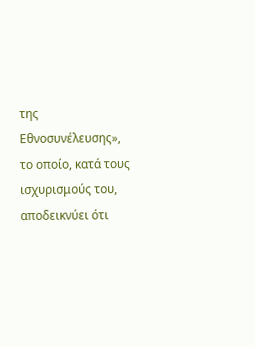της Εθνοσυνέλευσης», το οποίο, κατά τους ισχυρισμούς του, αποδεικνύει ότι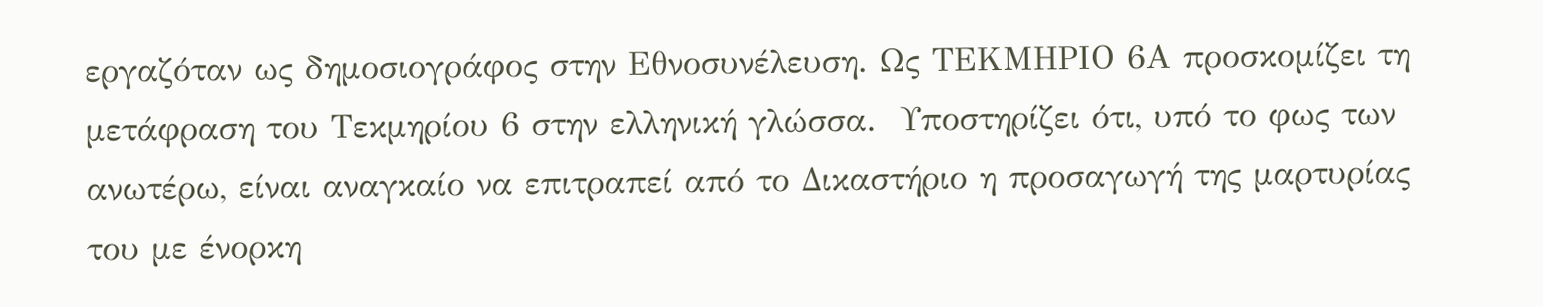εργαζόταν ως δημοσιογράφος στην Εθνοσυνέλευση. Ως ΤΕΚΜΗΡΙΟ 6Α προσκομίζει τη μετάφραση του Τεκμηρίου 6 στην ελληνική γλώσσα.  Υποστηρίζει ότι, υπό το φως των ανωτέρω, είναι αναγκαίο να επιτραπεί από το Δικαστήριο η προσαγωγή της μαρτυρίας του με ένορκη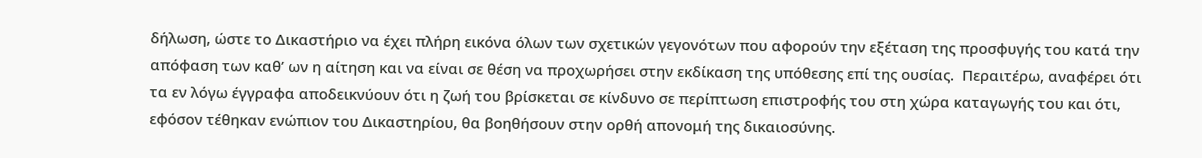δήλωση, ώστε το Δικαστήριο να έχει πλήρη εικόνα όλων των σχετικών γεγονότων που αφορούν την εξέταση της προσφυγής του κατά την απόφαση των καθ’ ων η αίτηση και να είναι σε θέση να προχωρήσει στην εκδίκαση της υπόθεσης επί της ουσίας.  Περαιτέρω, αναφέρει ότι τα εν λόγω έγγραφα αποδεικνύουν ότι η ζωή του βρίσκεται σε κίνδυνο σε περίπτωση επιστροφής του στη χώρα καταγωγής του και ότι, εφόσον τέθηκαν ενώπιον του Δικαστηρίου, θα βοηθήσουν στην ορθή απονομή της δικαιοσύνης.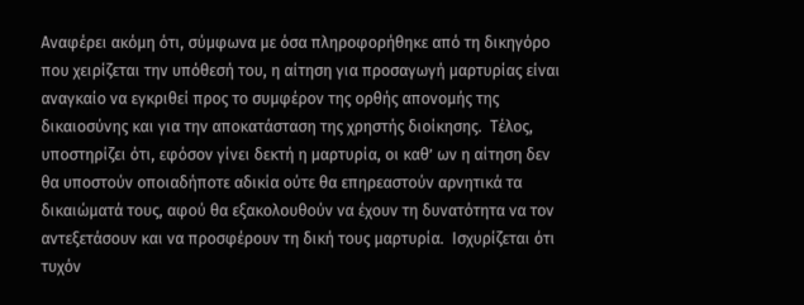Αναφέρει ακόμη ότι, σύμφωνα με όσα πληροφορήθηκε από τη δικηγόρο που χειρίζεται την υπόθεσή του, η αίτηση για προσαγωγή μαρτυρίας είναι αναγκαίο να εγκριθεί προς το συμφέρον της ορθής απονομής της δικαιοσύνης και για την αποκατάσταση της χρηστής διοίκησης.  Τέλος, υποστηρίζει ότι, εφόσον γίνει δεκτή η μαρτυρία, οι καθ’ ων η αίτηση δεν θα υποστούν οποιαδήποτε αδικία ούτε θα επηρεαστούν αρνητικά τα δικαιώματά τους, αφού θα εξακολουθούν να έχουν τη δυνατότητα να τον αντεξετάσουν και να προσφέρουν τη δική τους μαρτυρία.  Ισχυρίζεται ότι τυχόν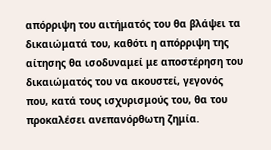απόρριψη του αιτήματός του θα βλάψει τα δικαιώματά του, καθότι η απόρριψη της αίτησης θα ισοδυναμεί με αποστέρηση του δικαιώματός του να ακουστεί, γεγονός που, κατά τους ισχυρισμούς του, θα του προκαλέσει ανεπανόρθωτη ζημία.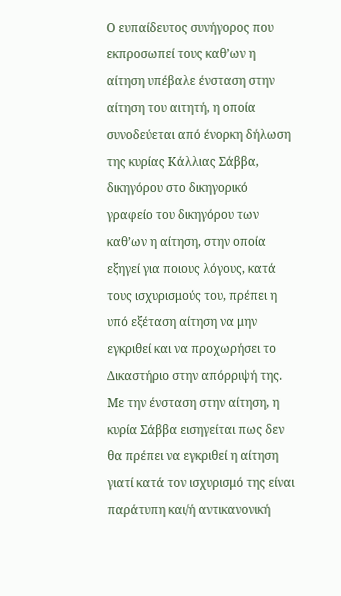Ο ευπαίδευτος συνήγορος που εκπροσωπεί τους καθ’ων η αίτηση υπέβαλε ένσταση στην αίτηση του αιτητή, η οποία συνοδεύεται από ένορκη δήλωση της κυρίας Κάλλιας Σάββα, δικηγόρου στο δικηγορικό γραφείο του δικηγόρου των καθ’ων η αίτηση, στην οποία εξηγεί για ποιους λόγους, κατά τους ισχυρισμούς του, πρέπει η υπό εξέταση αίτηση να μην εγκριθεί και να προχωρήσει το Δικαστήριο στην απόρριψή της. Με την ένσταση στην αίτηση, η κυρία Σάββα εισηγείται πως δεν θα πρέπει να εγκριθεί η αίτηση γιατί κατά τον ισχυρισμό της είναι παράτυπη και/ή αντικανονική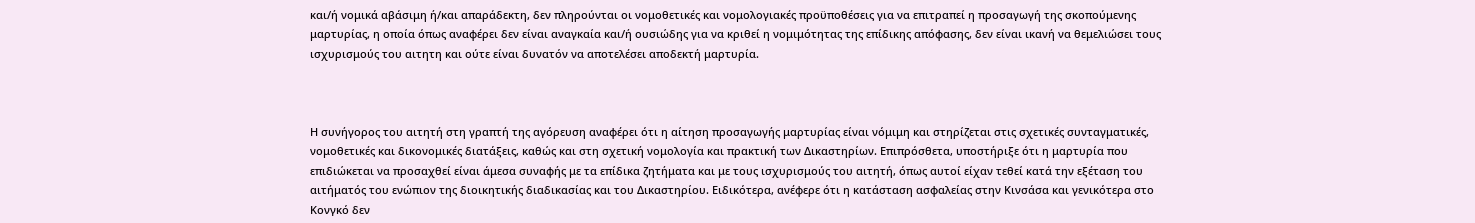και/ή νομικά αβάσιμη ή/και απαράδεκτη, δεν πληρούνται οι νομοθετικές και νομολογιακές προϋποθέσεις για να επιτραπεί η προσαγωγή της σκοπούμενης μαρτυρίας, η οποία όπως αναφέρει δεν είναι αναγκαία και/ή ουσιώδης για να κριθεί η νομιμότητας της επίδικης απόφασης, δεν είναι ικανή να θεμελιώσει τους ισχυρισμούς του αιτητη και ούτε είναι δυνατόν να αποτελέσει αποδεκτή μαρτυρία.



Η συνήγορος του αιτητή στη γραπτή της αγόρευση αναφέρει ότι η αίτηση προσαγωγής μαρτυρίας είναι νόμιμη και στηρίζεται στις σχετικές συνταγματικές, νομοθετικές και δικονομικές διατάξεις, καθώς και στη σχετική νομολογία και πρακτική των Δικαστηρίων. Επιπρόσθετα, υποστήριξε ότι η μαρτυρία που επιδιώκεται να προσαχθεί είναι άμεσα συναφής με τα επίδικα ζητήματα και με τους ισχυρισμούς του αιτητή, όπως αυτοί είχαν τεθεί κατά την εξέταση του αιτήματός του ενώπιον της διοικητικής διαδικασίας και του Δικαστηρίου. Ειδικότερα, ανέφερε ότι η κατάσταση ασφαλείας στην Κινσάσα και γενικότερα στο Κονγκό δεν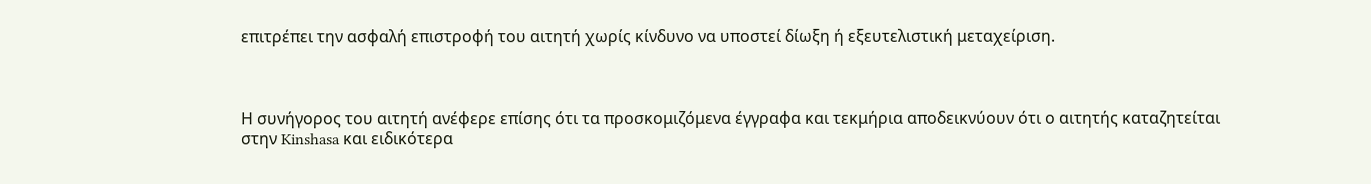επιτρέπει την ασφαλή επιστροφή του αιτητή χωρίς κίνδυνο να υποστεί δίωξη ή εξευτελιστική μεταχείριση.



Η συνήγορος του αιτητή ανέφερε επίσης ότι τα προσκομιζόμενα έγγραφα και τεκμήρια αποδεικνύουν ότι ο αιτητής καταζητείται στην Kinshasa και ειδικότερα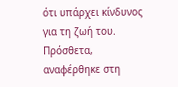ότι υπάρχει κίνδυνος για τη ζωή του. Πρόσθετα, αναφέρθηκε στη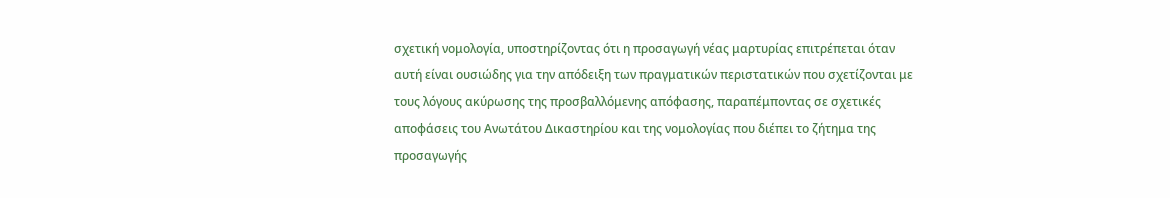σχετική νομολογία, υποστηρίζοντας ότι η προσαγωγή νέας μαρτυρίας επιτρέπεται όταν αυτή είναι ουσιώδης για την απόδειξη των πραγματικών περιστατικών που σχετίζονται με τους λόγους ακύρωσης της προσβαλλόμενης απόφασης, παραπέμποντας σε σχετικές αποφάσεις του Ανωτάτου Δικαστηρίου και της νομολογίας που διέπει το ζήτημα της προσαγωγής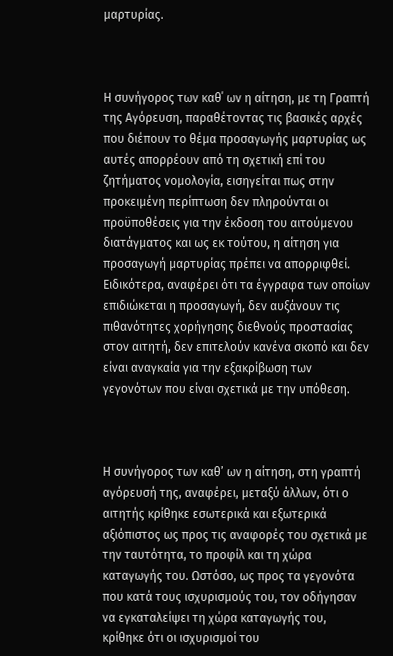μαρτυρίας.



Η συνήγορος των καθ΄ ων η αίτηση, με τη Γραπτή της Αγόρευση, παραθέτοντας τις βασικές αρχές που διέπουν το θέμα προσαγωγής μαρτυρίας ως αυτές απορρέουν από τη σχετική επί του ζητήματος νομολογία, εισηγείται πως στην προκειμένη περίπτωση δεν πληρούνται οι προϋποθέσεις για την έκδοση του αιτούμενου διατάγματος και ως εκ τούτου, η αίτηση για προσαγωγή μαρτυρίας πρέπει να απορριφθεί. Ειδικότερα, αναφέρει ότι τα έγγραφα των οποίων επιδιώκεται η προσαγωγή, δεν αυξάνουν τις πιθανότητες χορήγησης διεθνούς προστασίας στον αιτητή, δεν επιτελούν κανένα σκοπό και δεν είναι αναγκαία για την εξακρίβωση των γεγονότων που είναι σχετικά με την υπόθεση.



Η συνήγορος των καθ’ ων η αίτηση, στη γραπτή αγόρευσή της, αναφέρει, μεταξύ άλλων, ότι ο αιτητής κρίθηκε εσωτερικά και εξωτερικά αξιόπιστος ως προς τις αναφορές του σχετικά με την ταυτότητα, το προφίλ και τη χώρα καταγωγής του. Ωστόσο, ως προς τα γεγονότα που κατά τους ισχυρισμούς του, τον οδήγησαν να εγκαταλείψει τη χώρα καταγωγής του, κρίθηκε ότι οι ισχυρισμοί του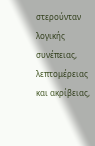στερούνταν λογικής συνέπειας, λεπτομέρειας και ακρίβειας,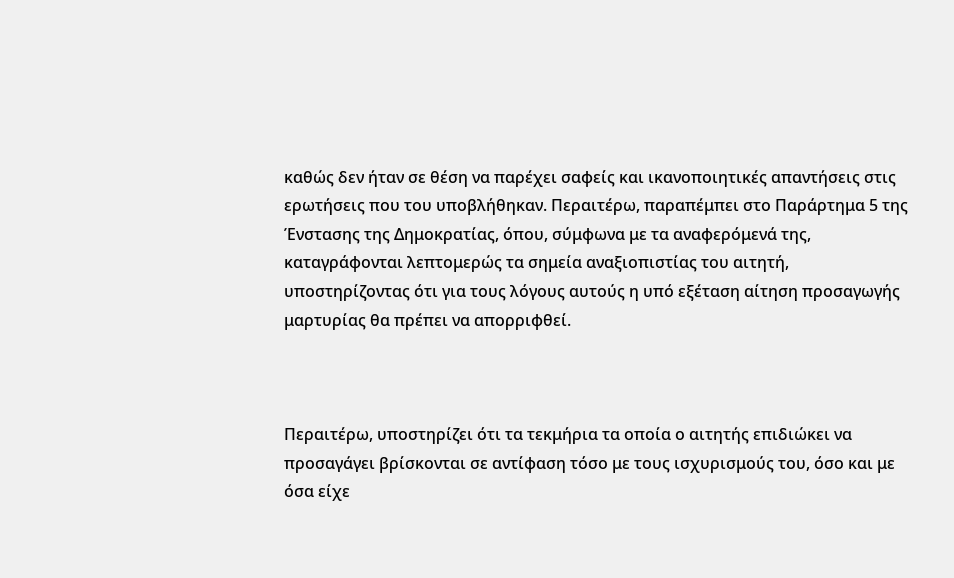καθώς δεν ήταν σε θέση να παρέχει σαφείς και ικανοποιητικές απαντήσεις στις ερωτήσεις που του υποβλήθηκαν. Περαιτέρω, παραπέμπει στο Παράρτημα 5 της Ένστασης της Δημοκρατίας, όπου, σύμφωνα με τα αναφερόμενά της, καταγράφονται λεπτομερώς τα σημεία αναξιοπιστίας του αιτητή, υποστηρίζοντας ότι για τους λόγους αυτούς η υπό εξέταση αίτηση προσαγωγής μαρτυρίας θα πρέπει να απορριφθεί.



Περαιτέρω, υποστηρίζει ότι τα τεκμήρια τα οποία ο αιτητής επιδιώκει να προσαγάγει βρίσκονται σε αντίφαση τόσο με τους ισχυρισμούς του, όσο και με όσα είχε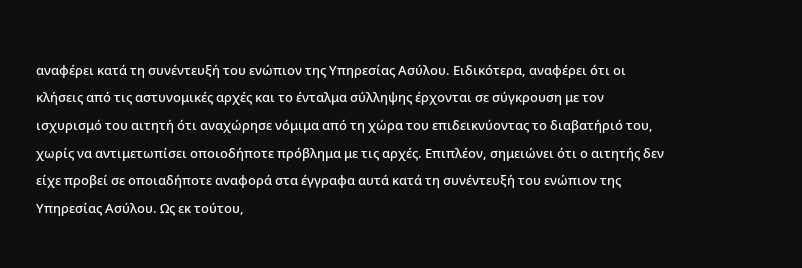αναφέρει κατά τη συνέντευξή του ενώπιον της Υπηρεσίας Ασύλου. Ειδικότερα, αναφέρει ότι οι κλήσεις από τις αστυνομικές αρχές και το ένταλμα σύλληψης έρχονται σε σύγκρουση με τον ισχυρισμό του αιτητή ότι αναχώρησε νόμιμα από τη χώρα του επιδεικνύοντας το διαβατήριό του, χωρίς να αντιμετωπίσει οποιοδήποτε πρόβλημα με τις αρχές. Επιπλέον, σημειώνει ότι ο αιτητής δεν είχε προβεί σε οποιαδήποτε αναφορά στα έγγραφα αυτά κατά τη συνέντευξή του ενώπιον της Υπηρεσίας Ασύλου. Ως εκ τούτου,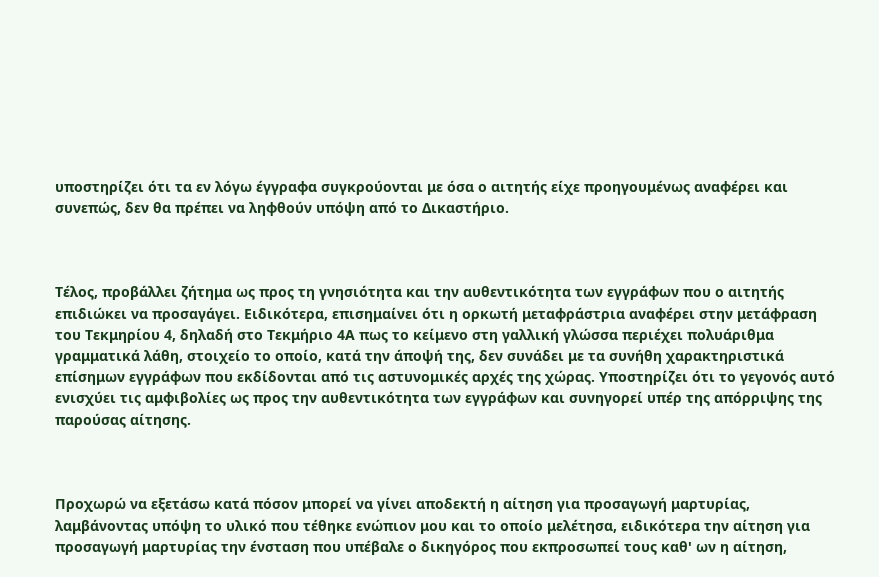υποστηρίζει ότι τα εν λόγω έγγραφα συγκρούονται με όσα ο αιτητής είχε προηγουμένως αναφέρει και συνεπώς, δεν θα πρέπει να ληφθούν υπόψη από το Δικαστήριο.



Τέλος, προβάλλει ζήτημα ως προς τη γνησιότητα και την αυθεντικότητα των εγγράφων που ο αιτητής επιδιώκει να προσαγάγει. Ειδικότερα, επισημαίνει ότι η ορκωτή μεταφράστρια αναφέρει στην μετάφραση του Τεκμηρίου 4, δηλαδή στο Τεκμήριο 4Α πως το κείμενο στη γαλλική γλώσσα περιέχει πολυάριθμα γραμματικά λάθη, στοιχείο το οποίο, κατά την άποψή της, δεν συνάδει με τα συνήθη χαρακτηριστικά επίσημων εγγράφων που εκδίδονται από τις αστυνομικές αρχές της χώρας. Υποστηρίζει ότι το γεγονός αυτό ενισχύει τις αμφιβολίες ως προς την αυθεντικότητα των εγγράφων και συνηγορεί υπέρ της απόρριψης της παρούσας αίτησης.



Προχωρώ να εξετάσω κατά πόσον μπορεί να γίνει αποδεκτή η αίτηση για προσαγωγή μαρτυρίας, λαμβάνοντας υπόψη το υλικό που τέθηκε ενώπιον μου και το οποίο μελέτησα, ειδικότερα την αίτηση για προσαγωγή μαρτυρίας την ένσταση που υπέβαλε ο δικηγόρος που εκπροσωπεί τους καθ' ων η αίτηση,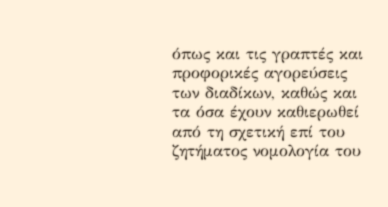όπως και τις γραπτές και προφορικές αγορεύσεις των διαδίκων, καθώς και τα όσα έχουν καθιερωθεί από τη σχετική επί του ζητήματος νομολογία του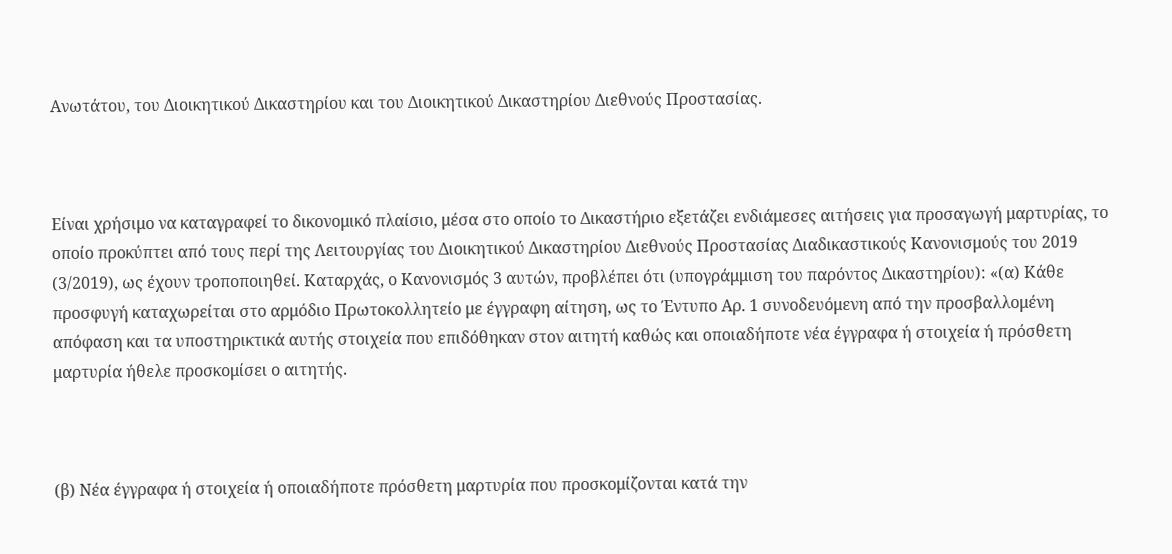Ανωτάτου, του Διοικητικού Δικαστηρίου και του Διοικητικού Δικαστηρίου Διεθνούς Προστασίας.



Είναι χρήσιμο να καταγραφεί το δικονομικό πλαίσιο, μέσα στο οποίο το Δικαστήριο εξετάζει ενδιάμεσες αιτήσεις για προσαγωγή μαρτυρίας, το οποίο προκύπτει από τους περί της Λειτουργίας του Διοικητικού Δικαστηρίου Διεθνούς Προστασίας Διαδικαστικούς Κανονισμούς του 2019 (3/2019), ως έχουν τροποποιηθεί. Καταρχάς, ο Κανονισμός 3 αυτών, προβλέπει ότι (υπογράμμιση του παρόντος Δικαστηρίου): «(α) Κάθε προσφυγή καταχωρείται στο αρμόδιο Πρωτοκολλητείο με έγγραφη αίτηση, ως το Έντυπο Αρ. 1 συνοδευόμενη από την προσβαλλομένη απόφαση και τα υποστηρικτικά αυτής στοιχεία που επιδόθηκαν στον αιτητή καθώς και οποιαδήποτε νέα έγγραφα ή στοιχεία ή πρόσθετη μαρτυρία ήθελε προσκομίσει ο αιτητής.



(β) Νέα έγγραφα ή στοιχεία ή οποιαδήποτε πρόσθετη μαρτυρία που προσκομίζονται κατά την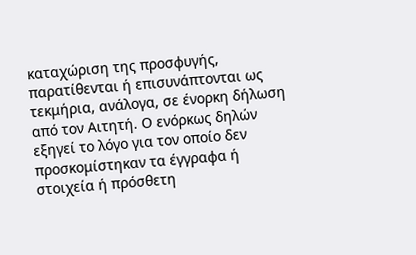καταχώριση της προσφυγής, παρατίθενται ή επισυνάπτονται ως τεκμήρια, ανάλογα, σε ένορκη δήλωση από τον Αιτητή. Ο ενόρκως δηλών εξηγεί το λόγο για τον οποίο δεν προσκομίστηκαν τα έγγραφα ή στοιχεία ή πρόσθετη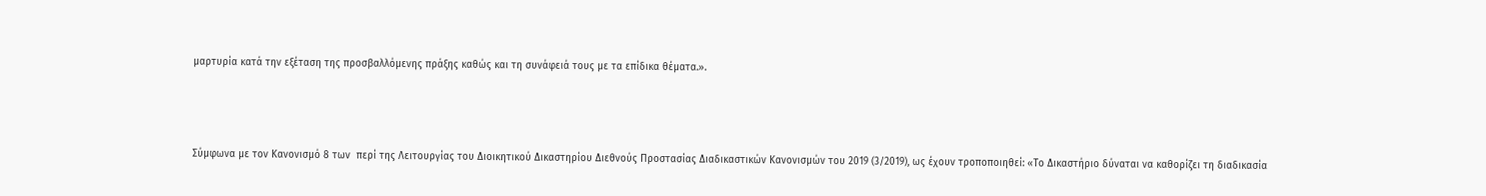μαρτυρία κατά την εξέταση της προσβαλλόμενης πράξης καθώς και τη συνάφειά τους με τα επίδικα θέματα.».



Σύμφωνα με τον Κανονισμό 8 των  περί της Λειτουργίας του Διοικητικού Δικαστηρίου Διεθνούς Προστασίας Διαδικαστικών Κανονισμών του 2019 (3/2019), ως έχουν τροποποιηθεί: «Το Δικαστήριο δύναται να καθορίζει τη διαδικασία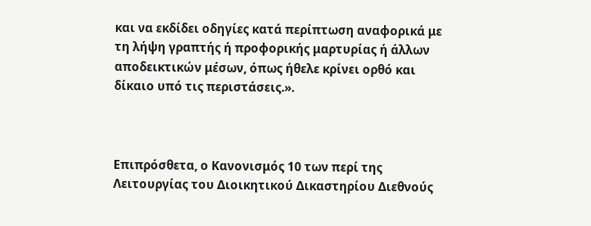και να εκδίδει οδηγίες κατά περίπτωση αναφορικά με τη λήψη γραπτής ή προφορικής μαρτυρίας ή άλλων αποδεικτικών μέσων, όπως ήθελε κρίνει ορθό και δίκαιο υπό τις περιστάσεις.».



Επιπρόσθετα, ο Κανονισμός 10 των περί της Λειτουργίας του Διοικητικού Δικαστηρίου Διεθνούς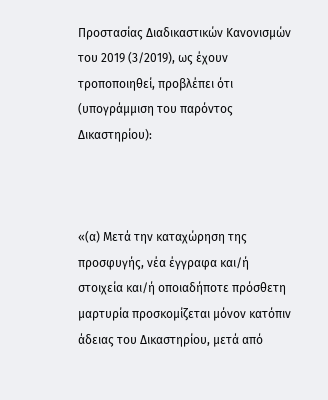Προστασίας Διαδικαστικών Κανονισμών του 2019 (3/2019), ως έχουν τροποποιηθεί, προβλέπει ότι (υπογράμμιση του παρόντος Δικαστηρίου):



«(α) Μετά την καταχώρηση της προσφυγής, νέα έγγραφα και/ή στοιχεία και/ή οποιαδήποτε πρόσθετη μαρτυρία προσκομίζεται μόνον κατόπιν άδειας του Δικαστηρίου, μετά από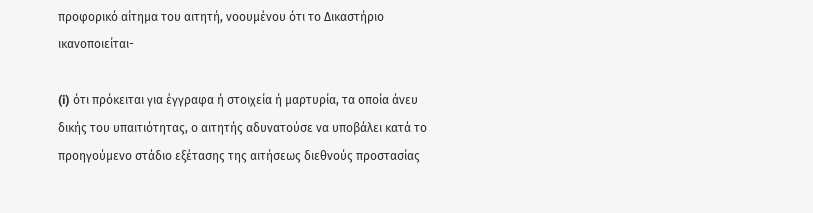προφορικό αίτημα του αιτητή, νοουμένου ότι το Δικαστήριο ικανοποιείται-

(i) ότι πρόκειται για έγγραφα ή στοιχεία ή μαρτυρία, τα οποία άνευ δικής του υπαιτιότητας, ο αιτητής αδυνατούσε να υποβάλει κατά το προηγούμενο στάδιο εξέτασης της αιτήσεως διεθνούς προστασίας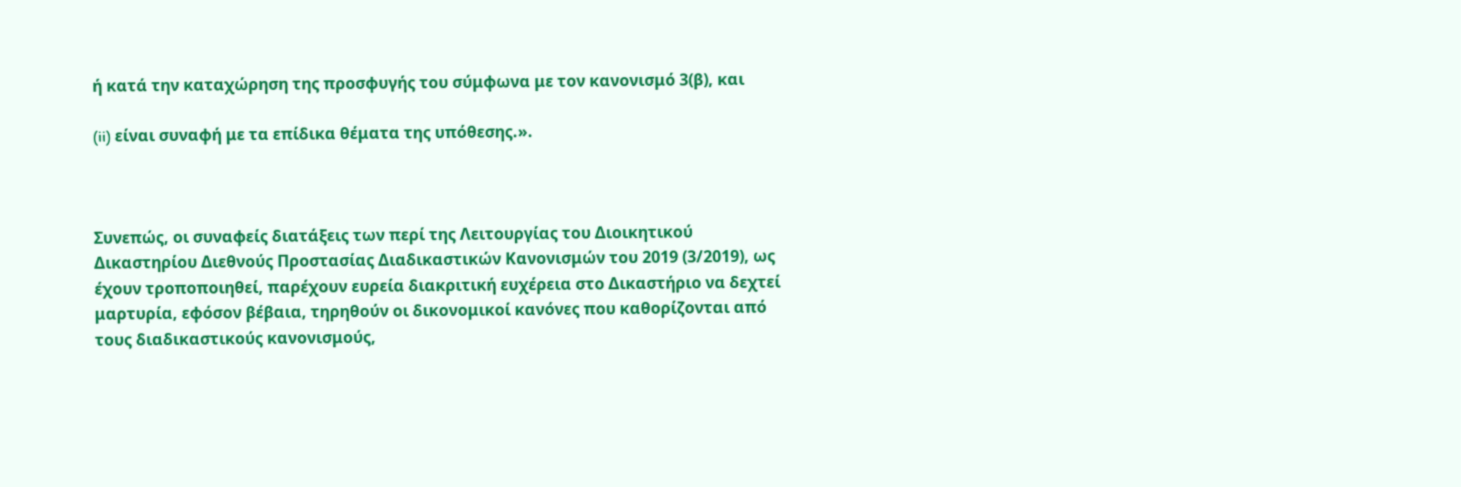ή κατά την καταχώρηση της προσφυγής του σύμφωνα με τον κανονισμό 3(β), και

(ii) είναι συναφή με τα επίδικα θέματα της υπόθεσης.».



Συνεπώς, οι συναφείς διατάξεις των περί της Λειτουργίας του Διοικητικού Δικαστηρίου Διεθνούς Προστασίας Διαδικαστικών Κανονισμών του 2019 (3/2019), ως έχουν τροποποιηθεί, παρέχουν ευρεία διακριτική ευχέρεια στο Δικαστήριο να δεχτεί μαρτυρία, εφόσον βέβαια, τηρηθούν οι δικονομικοί κανόνες που καθορίζονται από τους διαδικαστικούς κανονισμούς,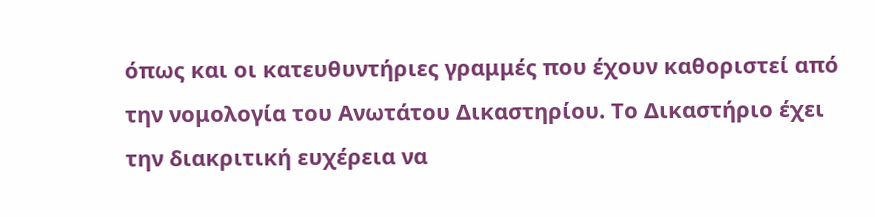όπως και οι κατευθυντήριες γραμμές που έχουν καθοριστεί από την νομολογία του Ανωτάτου Δικαστηρίου. Το Δικαστήριο έχει την διακριτική ευχέρεια να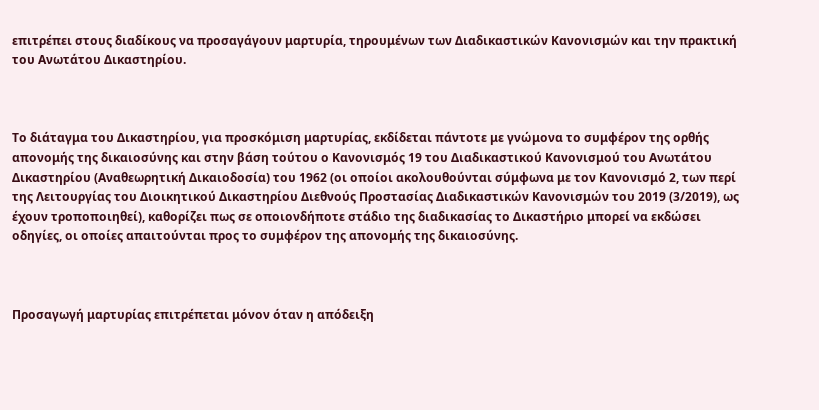επιτρέπει στους διαδίκους να προσαγάγουν μαρτυρία, τηρουμένων των Διαδικαστικών Κανονισμών και την πρακτική του Ανωτάτου Δικαστηρίου.



Το διάταγμα του Δικαστηρίου, για προσκόμιση μαρτυρίας, εκδίδεται πάντοτε με γνώμονα το συμφέρον της ορθής απονομής της δικαιοσύνης και στην βάση τούτου ο Κανονισμός 19 του Διαδικαστικού Κανονισμού του Ανωτάτου Δικαστηρίου (Αναθεωρητική Δικαιοδοσία) του 1962 (οι οποίοι ακολουθούνται σύμφωνα με τον Κανονισμό 2, των περί της Λειτουργίας του Διοικητικού Δικαστηρίου Διεθνούς Προστασίας Διαδικαστικών Κανονισμών του 2019 (3/2019), ως έχουν τροποποιηθεί), καθορίζει πως σε οποιονδήποτε στάδιο της διαδικασίας το Δικαστήριο μπορεί να εκδώσει οδηγίες, οι οποίες απαιτούνται προς το συμφέρον της απονομής της δικαιοσύνης.



Προσαγωγή μαρτυρίας επιτρέπεται μόνον όταν η απόδειξη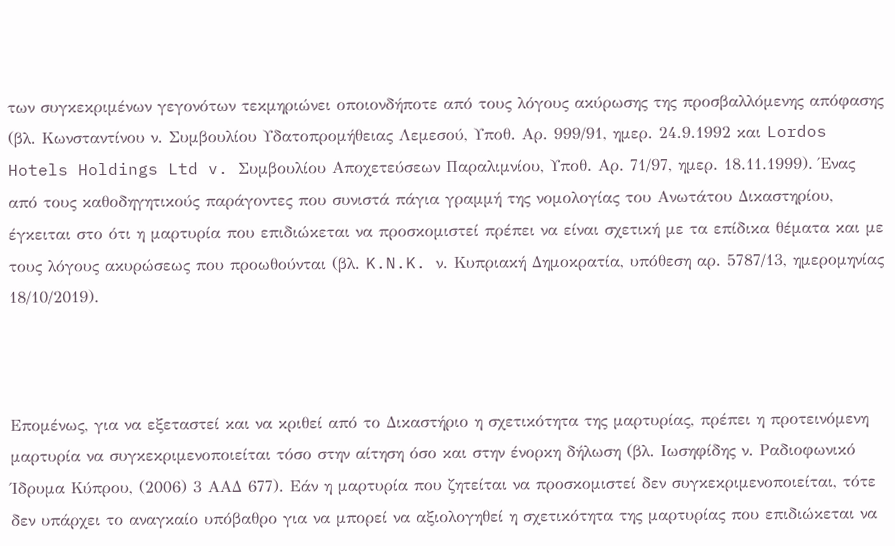των συγκεκριμένων γεγονότων τεκμηριώνει οποιονδήποτε από τους λόγους ακύρωσης της προσβαλλόμενης απόφασης (βλ. Κωνσταντίνου ν. Συμβουλίου Υδατοπρομήθειας Λεμεσού, Υποθ. Αρ. 999/91, ημερ. 24.9.1992 και Lordos Hotels Holdings Ltd v. Συμβουλίου Αποχετεύσεων Παραλιμνίου, Υποθ. Αρ. 71/97, ημερ. 18.11.1999). Ένας από τους καθοδηγητικούς παράγοντες που συνιστά πάγια γραμμή της νομολογίας του Ανωτάτου Δικαστηρίου, έγκειται στο ότι η μαρτυρία που επιδιώκεται να προσκομιστεί πρέπει να είναι σχετική με τα επίδικα θέματα και με τους λόγους ακυρώσεως που προωθούνται (βλ. K.N.K. ν. Κυπριακή Δημοκρατία, υπόθεση αρ. 5787/13, ημερομηνίας 18/10/2019).



Επομένως, για να εξεταστεί και να κριθεί από το Δικαστήριο η σχετικότητα της μαρτυρίας, πρέπει η προτεινόμενη μαρτυρία να συγκεκριμενοποιείται τόσο στην αίτηση όσο και στην ένορκη δήλωση (βλ. Ιωσηφίδης ν. Ραδιοφωνικό Ίδρυμα Κύπρου, (2006) 3 ΑΑΔ 677). Εάν η μαρτυρία που ζητείται να προσκομιστεί δεν συγκεκριμενοποιείται, τότε δεν υπάρχει το αναγκαίο υπόβαθρο για να μπορεί να αξιολογηθεί η σχετικότητα της μαρτυρίας που επιδιώκεται να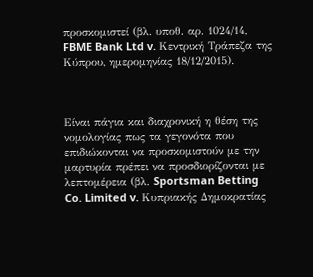προσκομιστεί (βλ. υποθ. αρ. 1024/14, FBME Bank Ltd v. Κεντρική Τράπεζα της Κύπρου, ημερομηνίας 18/12/2015).



Είναι πάγια και διαχρονική η θέση της νομολογίας πως τα γεγονότα που επιδιώκονται να προσκομιστούν με την μαρτυρία πρέπει να προσδιορίζονται με λεπτομέρεια (βλ. Sportsman Betting Co. Limited v. Κυπριακής Δημοκρατίας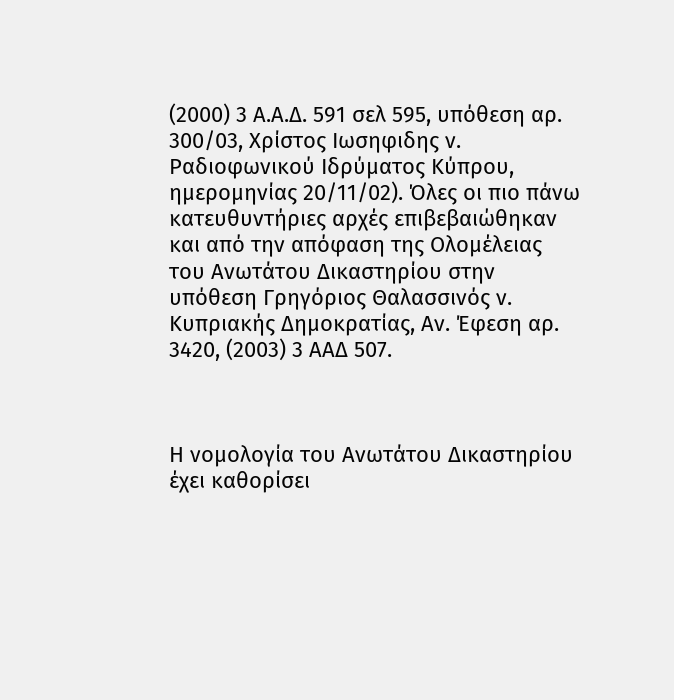(2000) 3 Α.Α.Δ. 591 σελ 595, υπόθεση αρ. 300/03, Χρίστος Ιωσηφιδης ν. Ραδιοφωνικού Ιδρύματος Κύπρου, ημερομηνίας 20/11/02). Όλες οι πιο πάνω κατευθυντήριες αρχές επιβεβαιώθηκαν και από την απόφαση της Ολομέλειας του Ανωτάτου Δικαστηρίου στην υπόθεση Γρηγόριος Θαλασσινός ν. Κυπριακής Δημοκρατίας, Αν. Έφεση αρ. 3420, (2003) 3 ΑΑΔ 507.



Η νομολογία του Ανωτάτου Δικαστηρίου έχει καθορίσει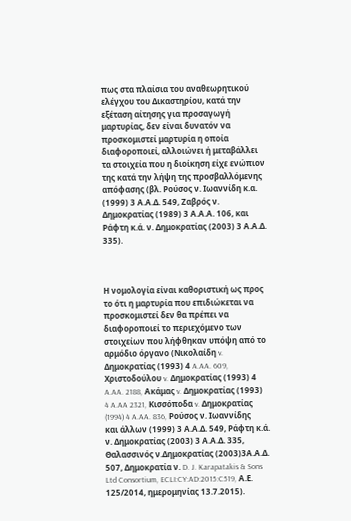πως στα πλαίσια του αναθεωρητικού ελέγχου του Δικαστηρίου, κατά την εξέταση αίτησης για προσαγωγή μαρτυρίας, δεν είναι δυνατόν να προσκομιστεί μαρτυρία η οποία διαφοροποιεί, αλλοιώνει ή μεταβάλλει τα στοιχεία που η διοίκηση είχε ενώπιον της κατά την λήψη της προσβαλλόμενης απόφασης (βλ. Ρούσος ν. Ιωαννίδη κ.α. (1999) 3 Α.Α.Δ. 549, Ζαβρός ν. Δημοκρατίας (1989) 3 Α.Α.Α. 106, και Ράφτη κ.ά. ν. Δημοκρατίας (2003) 3 Α.Α.Δ. 335).



Η νομολογία είναι καθοριστική ως προς το ότι η μαρτυρία που επιδιώκεται να προσκομιστεί δεν θα πρέπει να διαφοροποιεί το περιεχόμενο των στοιχείων που λήφθηκαν υπόψη από το αρμόδιο όργανο (Νικολαίδη v. Δημοκρατίας (1993) 4 A.AA. 609, Χριστοδούλου v. Δημοκρατίας (1993) 4 A.AA. 2188, Ακάμας v. Δημοκρατίας (1993) 4 A.AA 2321, Κισσόποδα v. Δημοκρατίας (1994) 4 A.AA. 836, Ρούσος ν. Ιωαννίδης και άλλων (1999) 3 Α.Α.Δ. 549, Ράφτη κ.ά. ν. Δημοκρατίας (2003) 3 Α.Α.Δ. 335, Θαλασσινός ν.Δημοκρατίας (2003)3Α.Α.Δ. 507, Δημοκρατία ν. D. J. Karapatakis & Sons Ltd Consortium, ECLI:CY:AD:2015:C519, Α.Ε. 125/2014, ημερομηνίας 13.7.2015).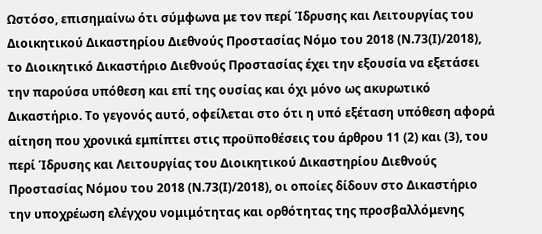Ωστόσο, επισημαίνω ότι σύμφωνα με τον περί Ίδρυσης και Λειτουργίας του Διοικητικού Δικαστηρίου Διεθνούς Προστασίας Νόμο του 2018 (Ν.73(Ι)/2018), το Διοικητικό Δικαστήριο Διεθνούς Προστασίας έχει την εξουσία να εξετάσει την παρούσα υπόθεση και επί της ουσίας και όχι μόνο ως ακυρωτικό Δικαστήριο. Το γεγονός αυτό, οφείλεται στο ότι η υπό εξέταση υπόθεση αφορά αίτηση που χρονικά εμπίπτει στις προϋποθέσεις του άρθρου 11 (2) και (3), του περί Ίδρυσης και Λειτουργίας του Διοικητικού Δικαστηρίου Διεθνούς Προστασίας Νόμου του 2018 (Ν.73(Ι)/2018), οι οποίες δίδουν στο Δικαστήριο την υποχρέωση ελέγχου νομιμότητας και ορθότητας της προσβαλλόμενης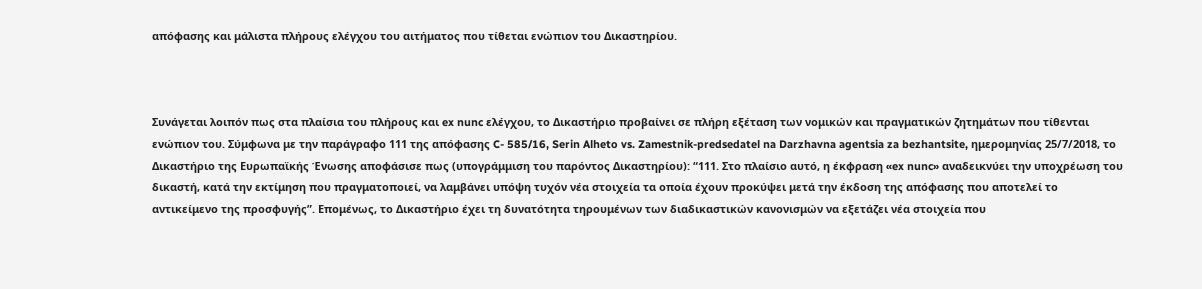απόφασης και μάλιστα πλήρους ελέγχου του αιτήματος που τίθεται ενώπιον του Δικαστηρίου.



Συνάγεται λοιπόν πως στα πλαίσια του πλήρους και ex nunc ελέγχου, το Δικαστήριο προβαίνει σε πλήρη εξέταση των νομικών και πραγματικών ζητημάτων που τίθενται ενώπιον του. Σύμφωνα με την παράγραφο 111 της απόφασης C- 585/16, Serin Alheto vs. Zamestnik-predsedatel na Darzhavna agentsia za bezhantsite, ημερομηνίας 25/7/2018, το Δικαστήριο της Ευρωπαϊκής Ένωσης αποφάσισε πως (υπογράμμιση του παρόντος Δικαστηρίου): “111. Στο πλαίσιο αυτό, η έκφραση «ex nunc» αναδεικνύει την υποχρέωση του δικαστή, κατά την εκτίμηση που πραγματοποιεί, να λαμβάνει υπόψη τυχόν νέα στοιχεία τα οποία έχουν προκύψει μετά την έκδοση της απόφασης που αποτελεί το αντικείμενο της προσφυγής”. Επομένως, το Δικαστήριο έχει τη δυνατότητα τηρουμένων των διαδικαστικών κανονισμών να εξετάζει νέα στοιχεία που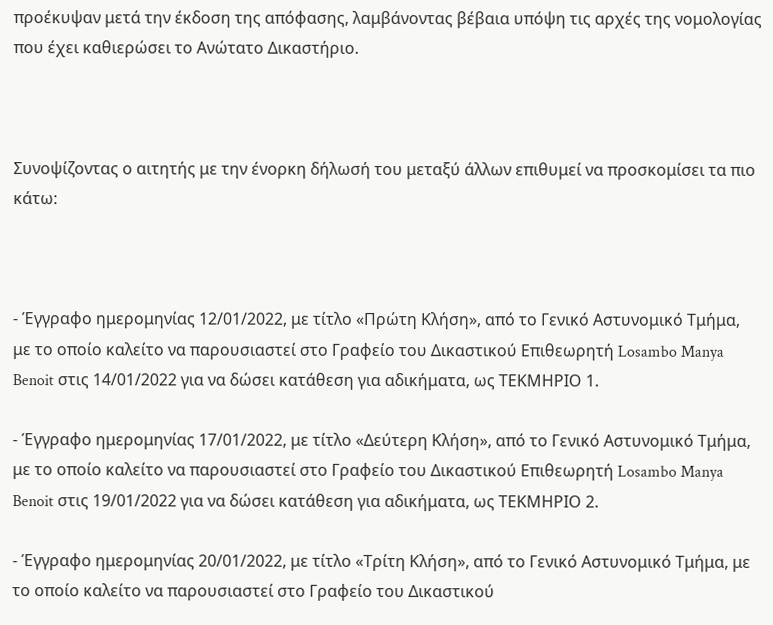προέκυψαν μετά την έκδοση της απόφασης, λαμβάνοντας βέβαια υπόψη τις αρχές της νομολογίας που έχει καθιερώσει το Ανώτατο Δικαστήριο.



Συνοψίζοντας ο αιτητής με την ένορκη δήλωσή του μεταξύ άλλων επιθυμεί να προσκομίσει τα πιο κάτω:



- Έγγραφο ημερομηνίας 12/01/2022, με τίτλο «Πρώτη Κλήση», από το Γενικό Αστυνομικό Τμήμα, με το οποίο καλείτο να παρουσιαστεί στο Γραφείο του Δικαστικού Επιθεωρητή Losambo Manya Benoit στις 14/01/2022 για να δώσει κατάθεση για αδικήματα, ως ΤΕΚΜΗΡΙΟ 1.

- Έγγραφο ημερομηνίας 17/01/2022, με τίτλο «Δεύτερη Κλήση», από το Γενικό Αστυνομικό Τμήμα, με το οποίο καλείτο να παρουσιαστεί στο Γραφείο του Δικαστικού Επιθεωρητή Losambo Manya Benoit στις 19/01/2022 για να δώσει κατάθεση για αδικήματα, ως ΤΕΚΜΗΡΙΟ 2.

- Έγγραφο ημερομηνίας 20/01/2022, με τίτλο «Τρίτη Κλήση», από το Γενικό Αστυνομικό Τμήμα, με το οποίο καλείτο να παρουσιαστεί στο Γραφείο του Δικαστικού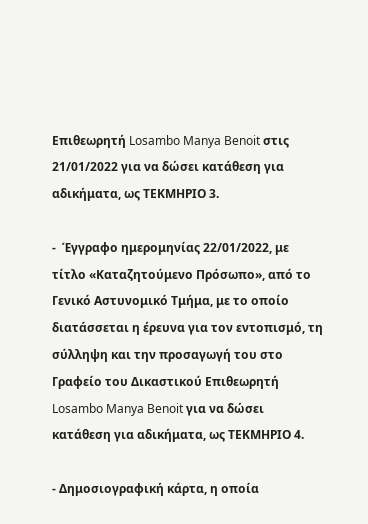Επιθεωρητή Losambo Manya Benoit στις 21/01/2022 για να δώσει κατάθεση για αδικήματα, ως ΤΕΚΜΗΡΙΟ 3.

-  Έγγραφο ημερομηνίας 22/01/2022, με τίτλο «Καταζητούμενο Πρόσωπο», από το Γενικό Αστυνομικό Τμήμα, με το οποίο διατάσσεται η έρευνα για τον εντοπισμό, τη σύλληψη και την προσαγωγή του στο Γραφείο του Δικαστικού Επιθεωρητή Losambo Manya Benoit για να δώσει κατάθεση για αδικήματα, ως ΤΕΚΜΗΡΙΟ 4.

- Δημοσιογραφική κάρτα, η οποία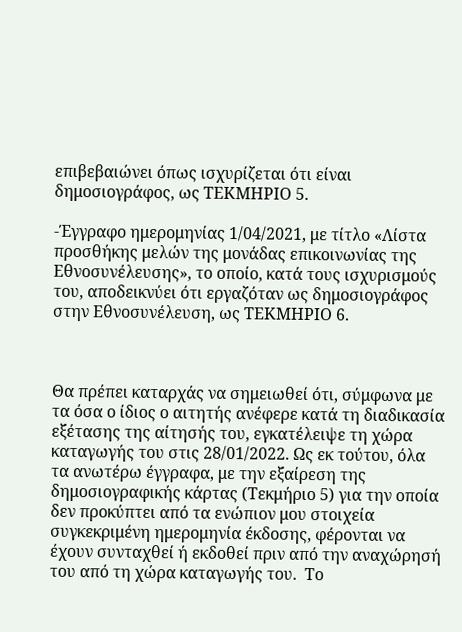επιβεβαιώνει όπως ισχυρίζεται ότι είναι δημοσιογράφος, ως ΤΕΚΜΗΡΙΟ 5.

-Έγγραφο ημερομηνίας 1/04/2021, με τίτλο «Λίστα προσθήκης μελών της μονάδας επικοινωνίας της Εθνοσυνέλευσης», το οποίο, κατά τους ισχυρισμούς του, αποδεικνύει ότι εργαζόταν ως δημοσιογράφος στην Εθνοσυνέλευση, ως ΤΕΚΜΗΡΙΟ 6.



Θα πρέπει καταρχάς να σημειωθεί ότι, σύμφωνα με τα όσα ο ίδιος ο αιτητής ανέφερε κατά τη διαδικασία εξέτασης της αίτησής του, εγκατέλειψε τη χώρα καταγωγής του στις 28/01/2022. Ως εκ τούτου, όλα τα ανωτέρω έγγραφα, με την εξαίρεση της δημοσιογραφικής κάρτας (Τεκμήριο 5) για την οποία δεν προκύπτει από τα ενώπιον μου στοιχεία συγκεκριμένη ημερομηνία έκδοσης, φέρονται να έχουν συνταχθεί ή εκδοθεί πριν από την αναχώρησή του από τη χώρα καταγωγής του.  Το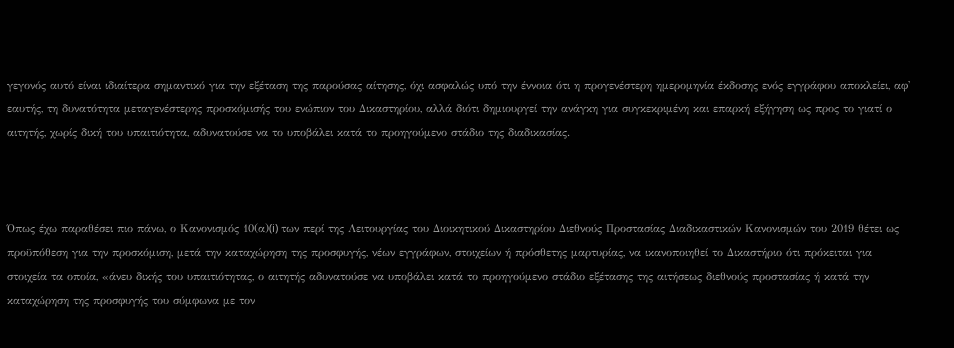γεγονός αυτό είναι ιδιαίτερα σημαντικό για την εξέταση της παρούσας αίτησης, όχι ασφαλώς υπό την έννοια ότι η προγενέστερη ημερομηνία έκδοσης ενός εγγράφου αποκλείει, αφ' εαυτής, τη δυνατότητα μεταγενέστερης προσκόμισής του ενώπιον του Δικαστηρίου, αλλά διότι δημιουργεί την ανάγκη για συγκεκριμένη και επαρκή εξήγηση ως προς το γιατί ο αιτητής, χωρίς δική του υπαιτιότητα, αδυνατούσε να το υποβάλει κατά το προηγούμενο στάδιο της διαδικασίας.



Όπως έχω παραθέσει πιο πάνω, ο Κανονισμός 10(α)(i) των περί της Λειτουργίας του Διοικητικού Δικαστηρίου Διεθνούς Προστασίας Διαδικαστικών Κανονισμών του 2019 θέτει ως προϋπόθεση για την προσκόμιση, μετά την καταχώρηση της προσφυγής, νέων εγγράφων, στοιχείων ή πρόσθετης μαρτυρίας, να ικανοποιηθεί το Δικαστήριο ότι πρόκειται για στοιχεία τα οποία, «άνευ δικής του υπαιτιότητας, ο αιτητής αδυνατούσε να υποβάλει κατά το προηγούμενο στάδιο εξέτασης της αιτήσεως διεθνούς προστασίας ή κατά την καταχώρηση της προσφυγής του σύμφωνα με τον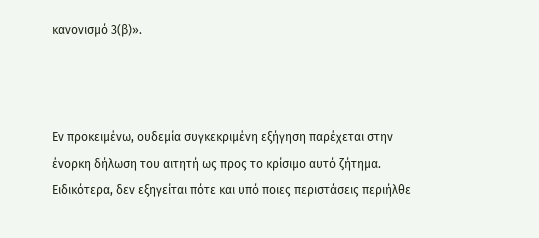κανονισμό 3(β)».



Εν προκειμένω, ουδεμία συγκεκριμένη εξήγηση παρέχεται στην ένορκη δήλωση του αιτητή ως προς το κρίσιμο αυτό ζήτημα. Ειδικότερα, δεν εξηγείται πότε και υπό ποιες περιστάσεις περιήλθε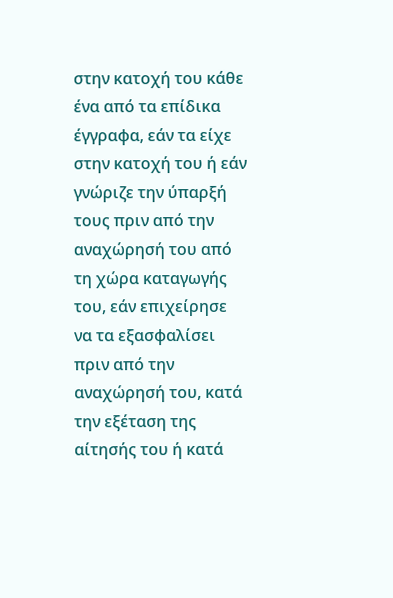στην κατοχή του κάθε ένα από τα επίδικα έγγραφα, εάν τα είχε στην κατοχή του ή εάν γνώριζε την ύπαρξή τους πριν από την αναχώρησή του από τη χώρα καταγωγής του, εάν επιχείρησε να τα εξασφαλίσει πριν από την αναχώρησή του, κατά την εξέταση της αίτησής του ή κατά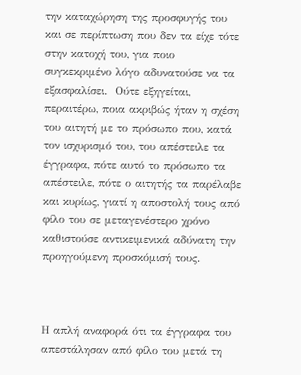την καταχώρηση της προσφυγής του και σε περίπτωση που δεν τα είχε τότε στην κατοχή του, για ποιο συγκεκριμένο λόγο αδυνατούσε να τα εξασφαλίσει.  Ούτε εξηγείται, περαιτέρω, ποια ακριβώς ήταν η σχέση του αιτητή με το πρόσωπο που, κατά τον ισχυρισμό του, του απέστειλε τα έγγραφα, πότε αυτό το πρόσωπο τα απέστειλε, πότε ο αιτητής τα παρέλαβε και κυρίως, γιατί η αποστολή τους από φίλο του σε μεταγενέστερο χρόνο καθιστούσε αντικειμενικά αδύνατη την προηγούμενη προσκόμισή τους.



Η απλή αναφορά ότι τα έγγραφα του απεστάλησαν από φίλο του μετά τη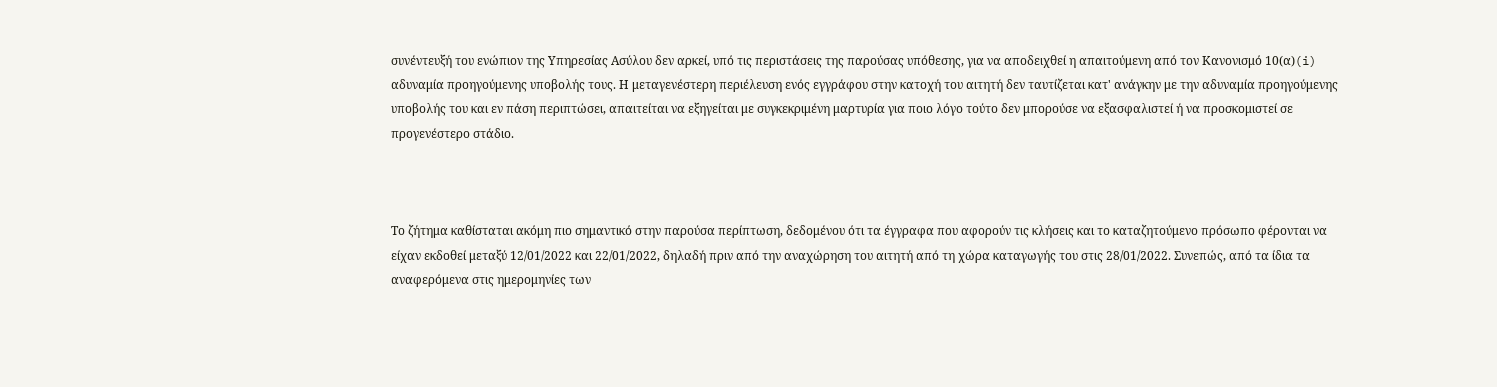συνέντευξή του ενώπιον της Υπηρεσίας Ασύλου δεν αρκεί, υπό τις περιστάσεις της παρούσας υπόθεσης, για να αποδειχθεί η απαιτούμενη από τον Κανονισμό 10(α)(i) αδυναμία προηγούμενης υποβολής τους. Η μεταγενέστερη περιέλευση ενός εγγράφου στην κατοχή του αιτητή δεν ταυτίζεται κατ' ανάγκην με την αδυναμία προηγούμενης υποβολής του και εν πάση περιπτώσει, απαιτείται να εξηγείται με συγκεκριμένη μαρτυρία για ποιο λόγο τούτο δεν μπορούσε να εξασφαλιστεί ή να προσκομιστεί σε προγενέστερο στάδιο.



Το ζήτημα καθίσταται ακόμη πιο σημαντικό στην παρούσα περίπτωση, δεδομένου ότι τα έγγραφα που αφορούν τις κλήσεις και το καταζητούμενο πρόσωπο φέρονται να είχαν εκδοθεί μεταξύ 12/01/2022 και 22/01/2022, δηλαδή πριν από την αναχώρηση του αιτητή από τη χώρα καταγωγής του στις 28/01/2022. Συνεπώς, από τα ίδια τα αναφερόμενα στις ημερομηνίες των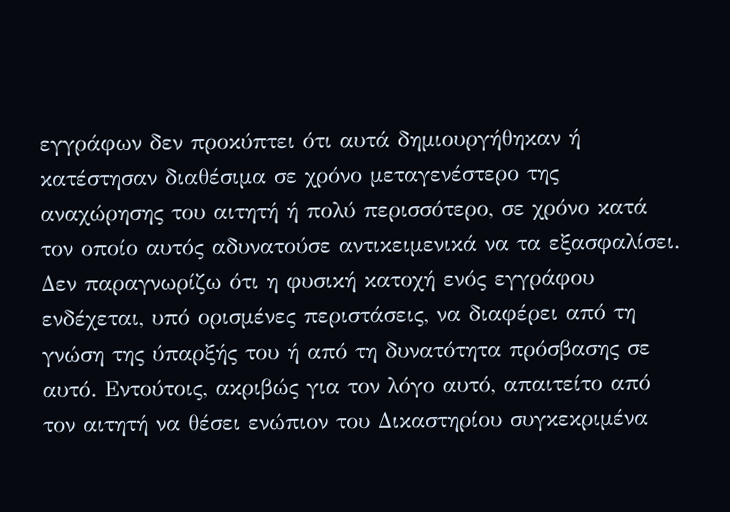εγγράφων δεν προκύπτει ότι αυτά δημιουργήθηκαν ή κατέστησαν διαθέσιμα σε χρόνο μεταγενέστερο της αναχώρησης του αιτητή ή πολύ περισσότερο, σε χρόνο κατά τον οποίο αυτός αδυνατούσε αντικειμενικά να τα εξασφαλίσει.  Δεν παραγνωρίζω ότι η φυσική κατοχή ενός εγγράφου ενδέχεται, υπό ορισμένες περιστάσεις, να διαφέρει από τη γνώση της ύπαρξής του ή από τη δυνατότητα πρόσβασης σε αυτό. Εντούτοις, ακριβώς για τον λόγο αυτό, απαιτείτο από τον αιτητή να θέσει ενώπιον του Δικαστηρίου συγκεκριμένα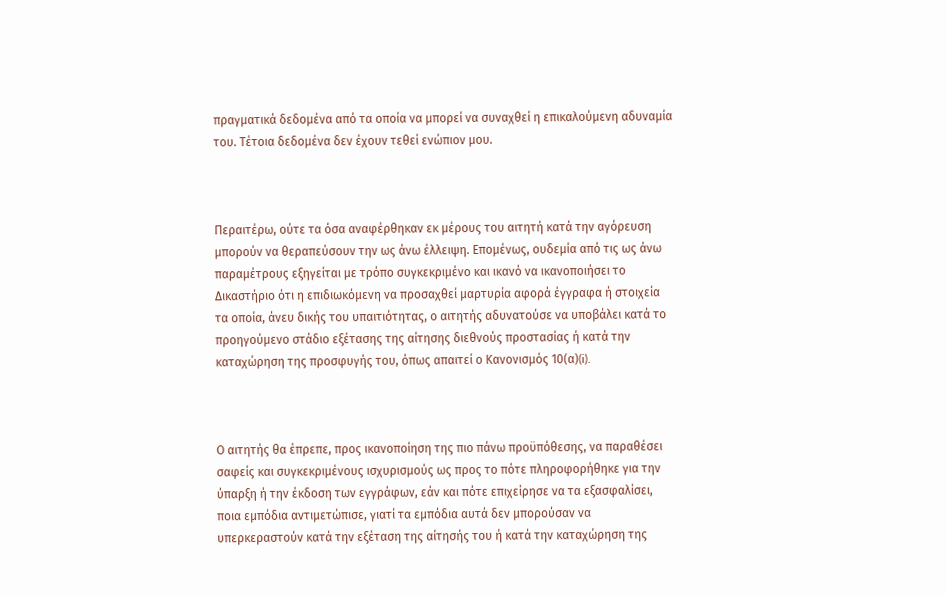πραγματικά δεδομένα από τα οποία να μπορεί να συναχθεί η επικαλούμενη αδυναμία του. Τέτοια δεδομένα δεν έχουν τεθεί ενώπιον μου.



Περαιτέρω, ούτε τα όσα αναφέρθηκαν εκ μέρους του αιτητή κατά την αγόρευση μπορούν να θεραπεύσουν την ως άνω έλλειψη. Επομένως, ουδεμία από τις ως άνω παραμέτρους εξηγείται με τρόπο συγκεκριμένο και ικανό να ικανοποιήσει το Δικαστήριο ότι η επιδιωκόμενη να προσαχθεί μαρτυρία αφορά έγγραφα ή στοιχεία τα οποία, άνευ δικής του υπαιτιότητας, ο αιτητής αδυνατούσε να υποβάλει κατά το προηγούμενο στάδιο εξέτασης της αίτησης διεθνούς προστασίας ή κατά την καταχώρηση της προσφυγής του, όπως απαιτεί ο Κανονισμός 10(α)(i).



Ο αιτητής θα έπρεπε, προς ικανοποίηση της πιο πάνω προϋπόθεσης, να παραθέσει σαφείς και συγκεκριμένους ισχυρισμούς ως προς το πότε πληροφορήθηκε για την ύπαρξη ή την έκδοση των εγγράφων, εάν και πότε επιχείρησε να τα εξασφαλίσει, ποια εμπόδια αντιμετώπισε, γιατί τα εμπόδια αυτά δεν μπορούσαν να υπερκεραστούν κατά την εξέταση της αίτησής του ή κατά την καταχώρηση της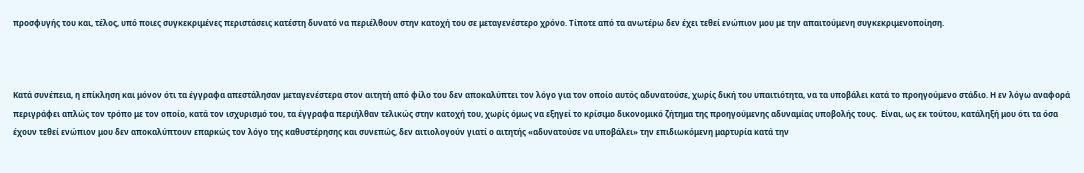προσφυγής του και, τέλος, υπό ποιες συγκεκριμένες περιστάσεις κατέστη δυνατό να περιέλθουν στην κατοχή του σε μεταγενέστερο χρόνο. Τίποτε από τα ανωτέρω δεν έχει τεθεί ενώπιον μου με την απαιτούμενη συγκεκριμενοποίηση.



Κατά συνέπεια, η επίκληση και μόνον ότι τα έγγραφα απεστάλησαν μεταγενέστερα στον αιτητή από φίλο του δεν αποκαλύπτει τον λόγο για τον οποίο αυτός αδυνατούσε, χωρίς δική του υπαιτιότητα, να τα υποβάλει κατά το προηγούμενο στάδιο. Η εν λόγω αναφορά περιγράφει απλώς τον τρόπο με τον οποίο, κατά τον ισχυρισμό του, τα έγγραφα περιήλθαν τελικώς στην κατοχή του, χωρίς όμως να εξηγεί το κρίσιμο δικονομικό ζήτημα της προηγούμενης αδυναμίας υποβολής τους.  Είναι, ως εκ τούτου, κατάληξή μου ότι τα όσα έχουν τεθεί ενώπιον μου δεν αποκαλύπτουν επαρκώς τον λόγο της καθυστέρησης και συνεπώς, δεν αιτιολογούν γιατί ο αιτητής «αδυνατούσε να υποβάλει» την επιδιωκόμενη μαρτυρία κατά την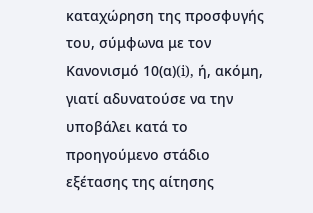καταχώρηση της προσφυγής του, σύμφωνα με τον Κανονισμό 10(α)(i), ή, ακόμη, γιατί αδυνατούσε να την υποβάλει κατά το προηγούμενο στάδιο εξέτασης της αίτησης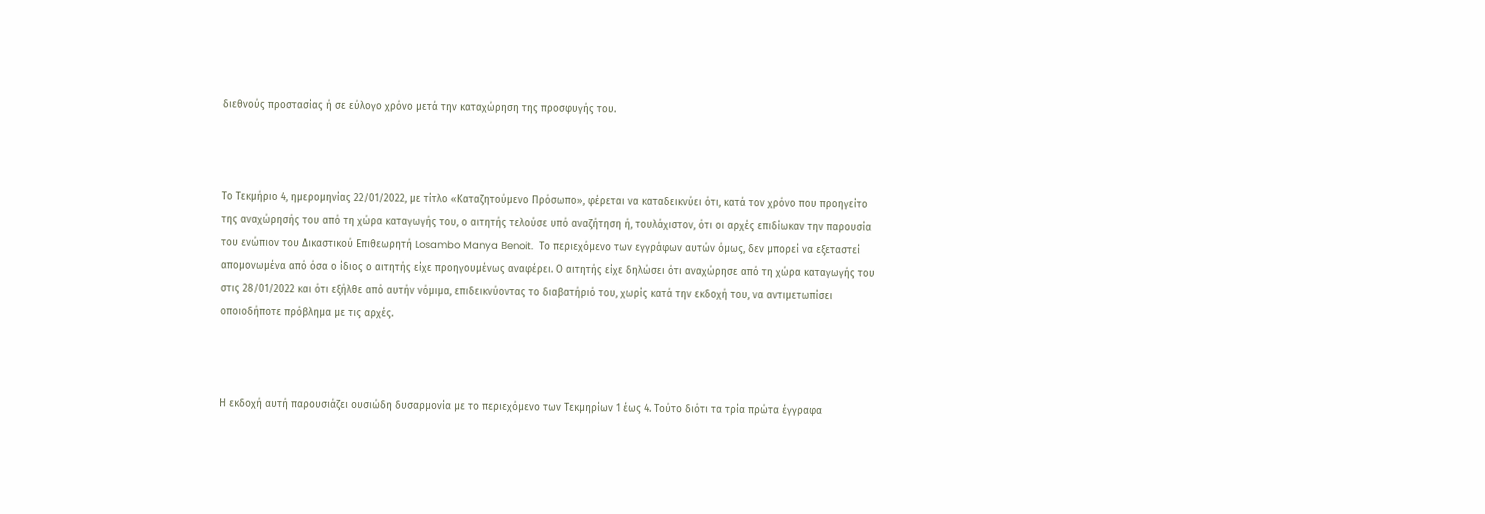διεθνούς προστασίας ή σε εύλογο χρόνο μετά την καταχώρηση της προσφυγής του.



Το Τεκμήριο 4, ημερομηνίας 22/01/2022, με τίτλο «Καταζητούμενο Πρόσωπο», φέρεται να καταδεικνύει ότι, κατά τον χρόνο που προηγείτο της αναχώρησής του από τη χώρα καταγωγής του, ο αιτητής τελούσε υπό αναζήτηση ή, τουλάχιστον, ότι οι αρχές επιδίωκαν την παρουσία του ενώπιον του Δικαστικού Επιθεωρητή Losambo Manya Benoit.  Το περιεχόμενο των εγγράφων αυτών όμως, δεν μπορεί να εξεταστεί απομονωμένα από όσα ο ίδιος ο αιτητής είχε προηγουμένως αναφέρει. Ο αιτητής είχε δηλώσει ότι αναχώρησε από τη χώρα καταγωγής του στις 28/01/2022 και ότι εξήλθε από αυτήν νόμιμα, επιδεικνύοντας το διαβατήριό του, χωρίς κατά την εκδοχή του, να αντιμετωπίσει οποιοδήποτε πρόβλημα με τις αρχές.



Η εκδοχή αυτή παρουσιάζει ουσιώδη δυσαρμονία με το περιεχόμενο των Τεκμηρίων 1 έως 4. Τούτο διότι τα τρία πρώτα έγγραφα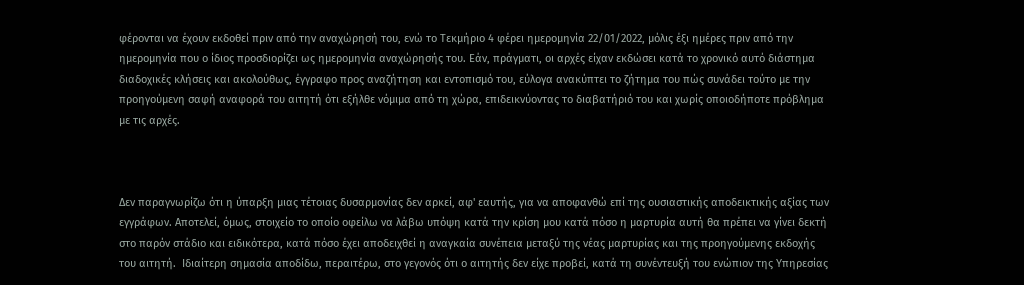φέρονται να έχουν εκδοθεί πριν από την αναχώρησή του, ενώ το Τεκμήριο 4 φέρει ημερομηνία 22/01/2022, μόλις έξι ημέρες πριν από την ημερομηνία που ο ίδιος προσδιορίζει ως ημερομηνία αναχώρησής του. Εάν, πράγματι, οι αρχές είχαν εκδώσει κατά το χρονικό αυτό διάστημα διαδοχικές κλήσεις και ακολούθως, έγγραφο προς αναζήτηση και εντοπισμό του, εύλογα ανακύπτει το ζήτημα του πώς συνάδει τούτο με την προηγούμενη σαφή αναφορά του αιτητή ότι εξήλθε νόμιμα από τη χώρα, επιδεικνύοντας το διαβατήριό του και χωρίς οποιοδήποτε πρόβλημα με τις αρχές.



Δεν παραγνωρίζω ότι η ύπαρξη μιας τέτοιας δυσαρμονίας δεν αρκεί, αφ' εαυτής, για να αποφανθώ επί της ουσιαστικής αποδεικτικής αξίας των εγγράφων. Αποτελεί, όμως, στοιχείο το οποίο οφείλω να λάβω υπόψη κατά την κρίση μου κατά πόσο η μαρτυρία αυτή θα πρέπει να γίνει δεκτή στο παρόν στάδιο και ειδικότερα, κατά πόσο έχει αποδειχθεί η αναγκαία συνέπεια μεταξύ της νέας μαρτυρίας και της προηγούμενης εκδοχής του αιτητή.  Ιδιαίτερη σημασία αποδίδω, περαιτέρω, στο γεγονός ότι ο αιτητής δεν είχε προβεί, κατά τη συνέντευξή του ενώπιον της Υπηρεσίας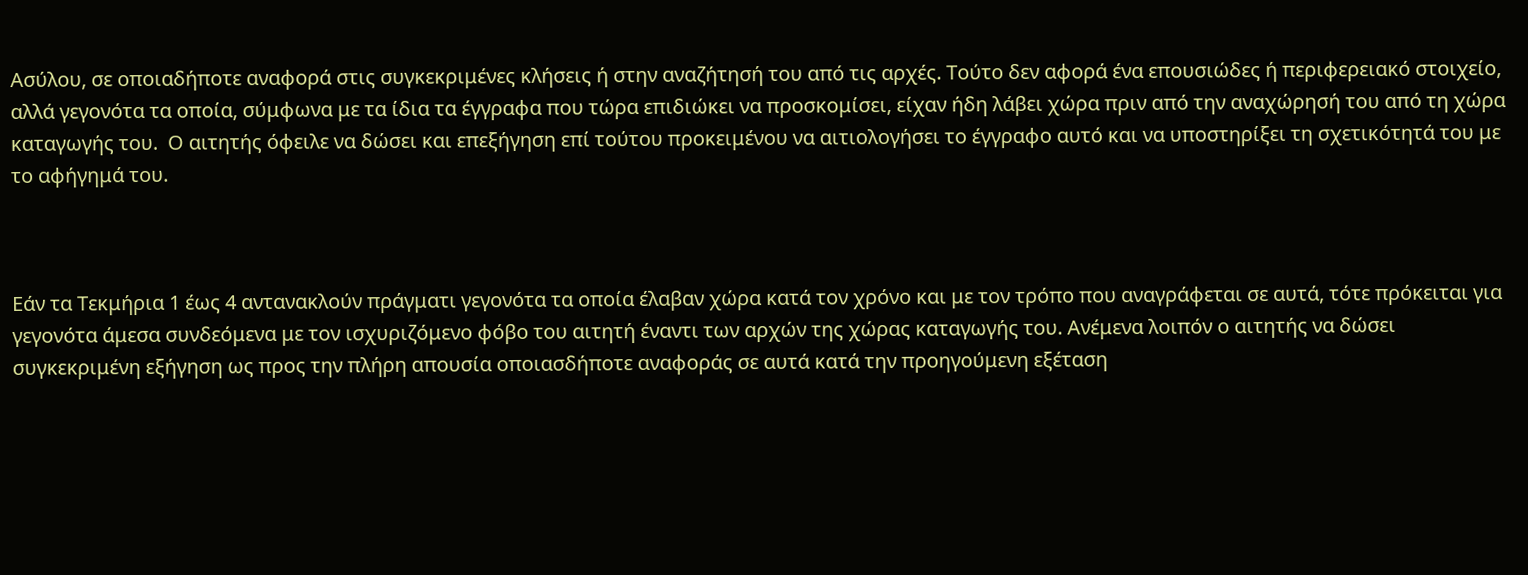Ασύλου, σε οποιαδήποτε αναφορά στις συγκεκριμένες κλήσεις ή στην αναζήτησή του από τις αρχές. Τούτο δεν αφορά ένα επουσιώδες ή περιφερειακό στοιχείο, αλλά γεγονότα τα οποία, σύμφωνα με τα ίδια τα έγγραφα που τώρα επιδιώκει να προσκομίσει, είχαν ήδη λάβει χώρα πριν από την αναχώρησή του από τη χώρα καταγωγής του.  Ο αιτητής όφειλε να δώσει και επεξήγηση επί τούτου προκειμένου να αιτιολογήσει το έγγραφο αυτό και να υποστηρίξει τη σχετικότητά του με το αφήγημά του.



Εάν τα Τεκμήρια 1 έως 4 αντανακλούν πράγματι γεγονότα τα οποία έλαβαν χώρα κατά τον χρόνο και με τον τρόπο που αναγράφεται σε αυτά, τότε πρόκειται για γεγονότα άμεσα συνδεόμενα με τον ισχυριζόμενο φόβο του αιτητή έναντι των αρχών της χώρας καταγωγής του. Ανέμενα λοιπόν ο αιτητής να δώσει συγκεκριμένη εξήγηση ως προς την πλήρη απουσία οποιασδήποτε αναφοράς σε αυτά κατά την προηγούμενη εξέταση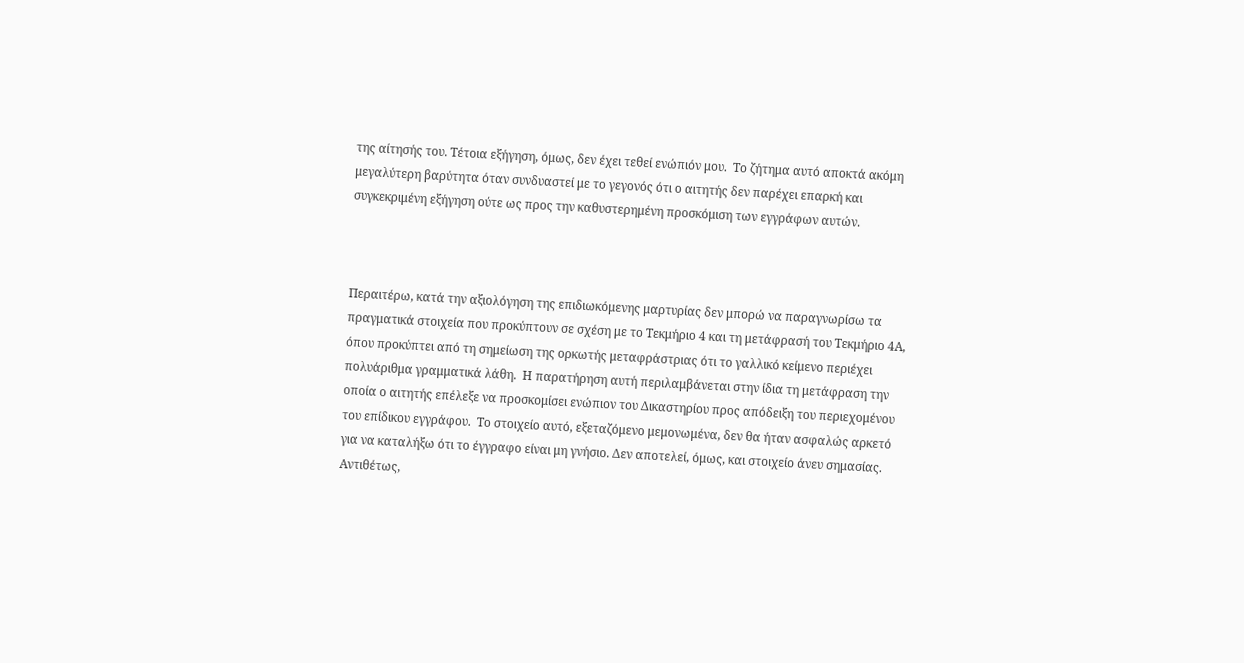της αίτησής του. Τέτοια εξήγηση, όμως, δεν έχει τεθεί ενώπιόν μου.  Το ζήτημα αυτό αποκτά ακόμη μεγαλύτερη βαρύτητα όταν συνδυαστεί με το γεγονός ότι ο αιτητής δεν παρέχει επαρκή και συγκεκριμένη εξήγηση ούτε ως προς την καθυστερημένη προσκόμιση των εγγράφων αυτών.



Περαιτέρω, κατά την αξιολόγηση της επιδιωκόμενης μαρτυρίας δεν μπορώ να παραγνωρίσω τα πραγματικά στοιχεία που προκύπτουν σε σχέση με το Τεκμήριο 4 και τη μετάφρασή του Τεκμήριο 4Α, όπου προκύπτει από τη σημείωση της ορκωτής μεταφράστριας ότι το γαλλικό κείμενο περιέχει πολυάριθμα γραμματικά λάθη.  Η παρατήρηση αυτή περιλαμβάνεται στην ίδια τη μετάφραση την οποία ο αιτητής επέλεξε να προσκομίσει ενώπιον του Δικαστηρίου προς απόδειξη του περιεχομένου του επίδικου εγγράφου.  Το στοιχείο αυτό, εξεταζόμενο μεμονωμένα, δεν θα ήταν ασφαλώς αρκετό για να καταλήξω ότι το έγγραφο είναι μη γνήσιο. Δεν αποτελεί, όμως, και στοιχείο άνευ σημασίας. Αντιθέτως,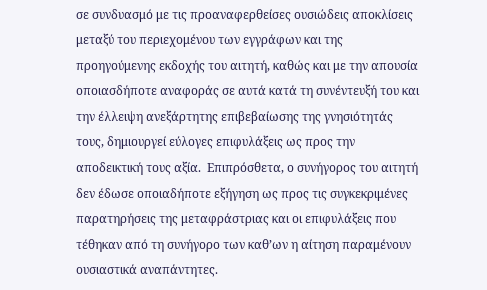σε συνδυασμό με τις προαναφερθείσες ουσιώδεις αποκλίσεις μεταξύ του περιεχομένου των εγγράφων και της προηγούμενης εκδοχής του αιτητή, καθώς και με την απουσία οποιασδήποτε αναφοράς σε αυτά κατά τη συνέντευξή του και την έλλειψη ανεξάρτητης επιβεβαίωσης της γνησιότητάς τους, δημιουργεί εύλογες επιφυλάξεις ως προς την αποδεικτική τους αξία.  Επιπρόσθετα, ο συνήγορος του αιτητή δεν έδωσε οποιαδήποτε εξήγηση ως προς τις συγκεκριμένες παρατηρήσεις της μεταφράστριας και οι επιφυλάξεις που τέθηκαν από τη συνήγορο των καθ’ων η αίτηση παραμένουν ουσιαστικά αναπάντητες.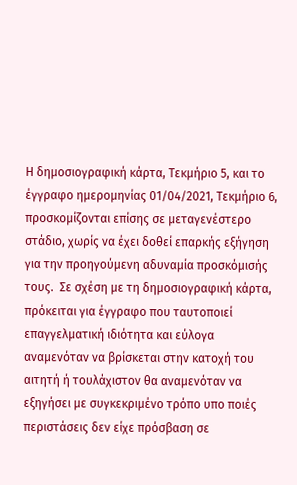Η δημοσιογραφική κάρτα, Τεκμήριο 5, και το έγγραφο ημερομηνίας 01/04/2021, Τεκμήριο 6, προσκομίζονται επίσης σε μεταγενέστερο στάδιο, χωρίς να έχει δοθεί επαρκής εξήγηση για την προηγούμενη αδυναμία προσκόμισής τους.  Σε σχέση με τη δημοσιογραφική κάρτα, πρόκειται για έγγραφο που ταυτοποιεί επαγγελματική ιδιότητα και εύλογα αναμενόταν να βρίσκεται στην κατοχή του αιτητή ή τουλάχιστον θα αναμενόταν να εξηγήσει με συγκεκριμένο τρόπο υπο ποιές περιστάσεις δεν είχε πρόσβαση σε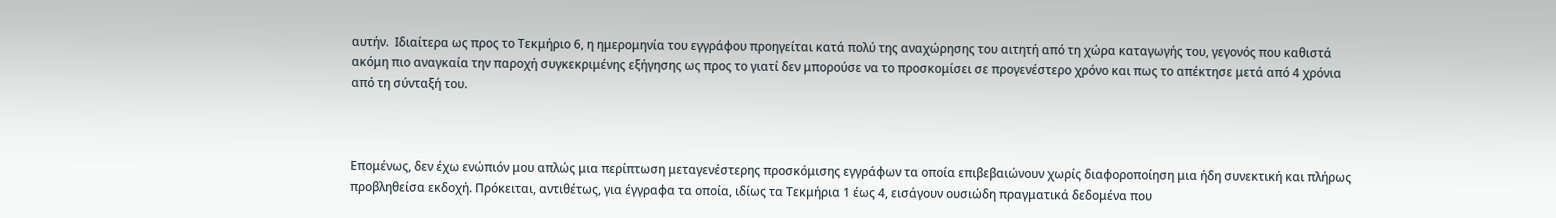αυτήν.  Ιδιαίτερα ως προς το Τεκμήριο 6, η ημερομηνία του εγγράφου προηγείται κατά πολύ της αναχώρησης του αιτητή από τη χώρα καταγωγής του, γεγονός που καθιστά ακόμη πιο αναγκαία την παροχή συγκεκριμένης εξήγησης ως προς το γιατί δεν μπορούσε να το προσκομίσει σε προγενέστερο χρόνο και πως το απέκτησε μετά από 4 χρόνια από τη σύνταξή του.



Επομένως, δεν έχω ενώπιόν μου απλώς μια περίπτωση μεταγενέστερης προσκόμισης εγγράφων τα οποία επιβεβαιώνουν χωρίς διαφοροποίηση μια ήδη συνεκτική και πλήρως προβληθείσα εκδοχή. Πρόκειται, αντιθέτως, για έγγραφα τα οποία, ιδίως τα Τεκμήρια 1 έως 4, εισάγουν ουσιώδη πραγματικά δεδομένα που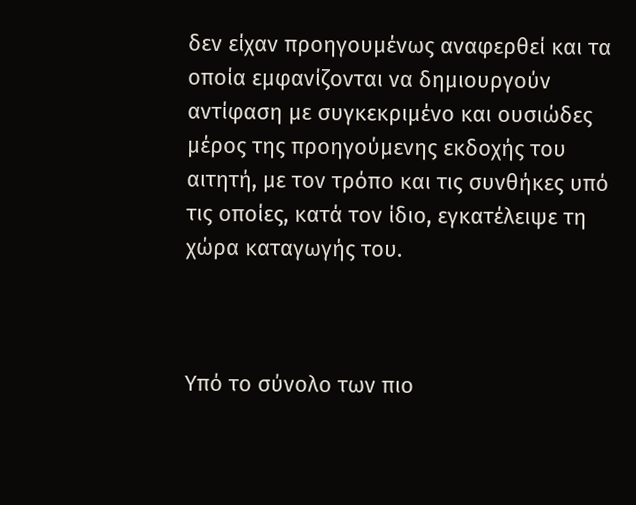δεν είχαν προηγουμένως αναφερθεί και τα οποία εμφανίζονται να δημιουργούν αντίφαση με συγκεκριμένο και ουσιώδες μέρος της προηγούμενης εκδοχής του αιτητή, με τον τρόπο και τις συνθήκες υπό τις οποίες, κατά τον ίδιο, εγκατέλειψε τη χώρα καταγωγής του.



Υπό το σύνολο των πιο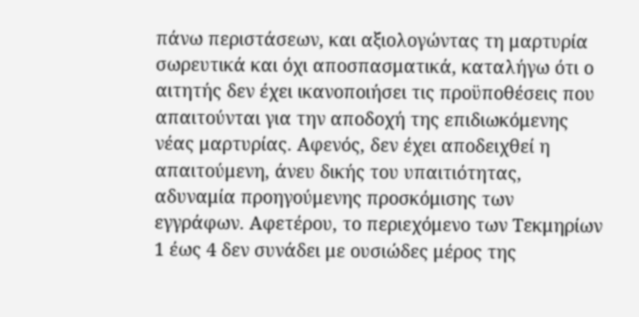πάνω περιστάσεων, και αξιολογώντας τη μαρτυρία σωρευτικά και όχι αποσπασματικά, καταλήγω ότι ο αιτητής δεν έχει ικανοποιήσει τις προϋποθέσεις που απαιτούνται για την αποδοχή της επιδιωκόμενης νέας μαρτυρίας. Αφενός, δεν έχει αποδειχθεί η απαιτούμενη, άνευ δικής του υπαιτιότητας, αδυναμία προηγούμενης προσκόμισης των εγγράφων. Αφετέρου, το περιεχόμενο των Τεκμηρίων 1 έως 4 δεν συνάδει με ουσιώδες μέρος της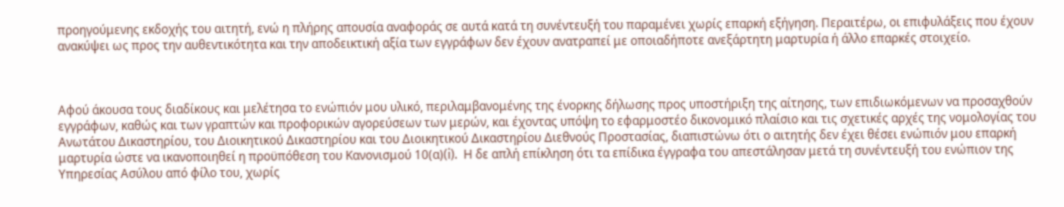προηγούμενης εκδοχής του αιτητή, ενώ η πλήρης απουσία αναφοράς σε αυτά κατά τη συνέντευξή του παραμένει χωρίς επαρκή εξήγηση. Περαιτέρω, οι επιφυλάξεις που έχουν ανακύψει ως προς την αυθεντικότητα και την αποδεικτική αξία των εγγράφων δεν έχουν ανατραπεί με οποιαδήποτε ανεξάρτητη μαρτυρία ή άλλο επαρκές στοιχείο.



Αφού άκουσα τους διαδίκους και μελέτησα το ενώπιόν μου υλικό, περιλαμβανομένης της ένορκης δήλωσης προς υποστήριξη της αίτησης, των επιδιωκόμενων να προσαχθούν εγγράφων, καθώς και των γραπτών και προφορικών αγορεύσεων των μερών, και έχοντας υπόψη το εφαρμοστέο δικονομικό πλαίσιο και τις σχετικές αρχές της νομολογίας του Ανωτάτου Δικαστηρίου, του Διοικητικού Δικαστηρίου και του Διοικητικού Δικαστηρίου Διεθνούς Προστασίας, διαπιστώνω ότι ο αιτητής δεν έχει θέσει ενώπιόν μου επαρκή μαρτυρία ώστε να ικανοποιηθεί η προϋπόθεση του Κανονισμού 10(α)(i).  Η δε απλή επίκληση ότι τα επίδικα έγγραφα του απεστάλησαν μετά τη συνέντευξή του ενώπιον της Υπηρεσίας Ασύλου από φίλο του, χωρίς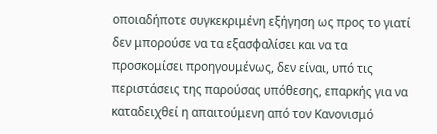οποιαδήποτε συγκεκριμένη εξήγηση ως προς το γιατί δεν μπορούσε να τα εξασφαλίσει και να τα προσκομίσει προηγουμένως, δεν είναι, υπό τις περιστάσεις της παρούσας υπόθεσης, επαρκής για να καταδειχθεί η απαιτούμενη από τον Κανονισμό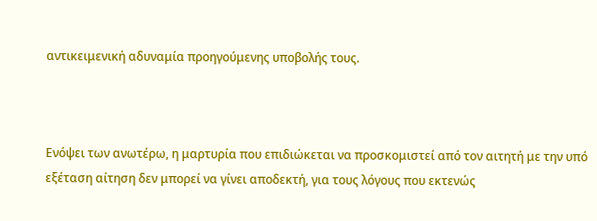αντικειμενική αδυναμία προηγούμενης υποβολής τους.



Ενόψει των ανωτέρω, η μαρτυρία που επιδιώκεται να προσκομιστεί από τον αιτητή με την υπό εξέταση αίτηση δεν μπορεί να γίνει αποδεκτή, για τους λόγους που εκτενώς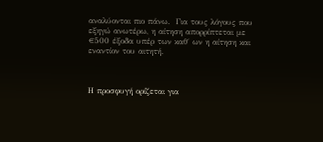αναλύονται πιο πάνω.  Για τους λόγους που εξηγώ ανωτέρω, η αίτηση απορρίπτεται με €500 έξοδα υπέρ των καθ΄ ων η αίτηση και εναντίον του αιτητή.



Η προσφυγή ορίζεται για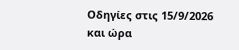Οδηγίες στις 15/9/2026 και ώρα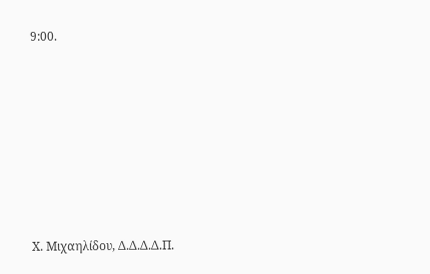9:00.









Χ. Μιχαηλίδου, Δ.Δ.Δ.Δ.Π.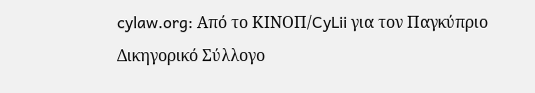cylaw.org: Από το ΚΙΝOΠ/CyLii για τον Παγκύπριο Δικηγορικό Σύλλογο